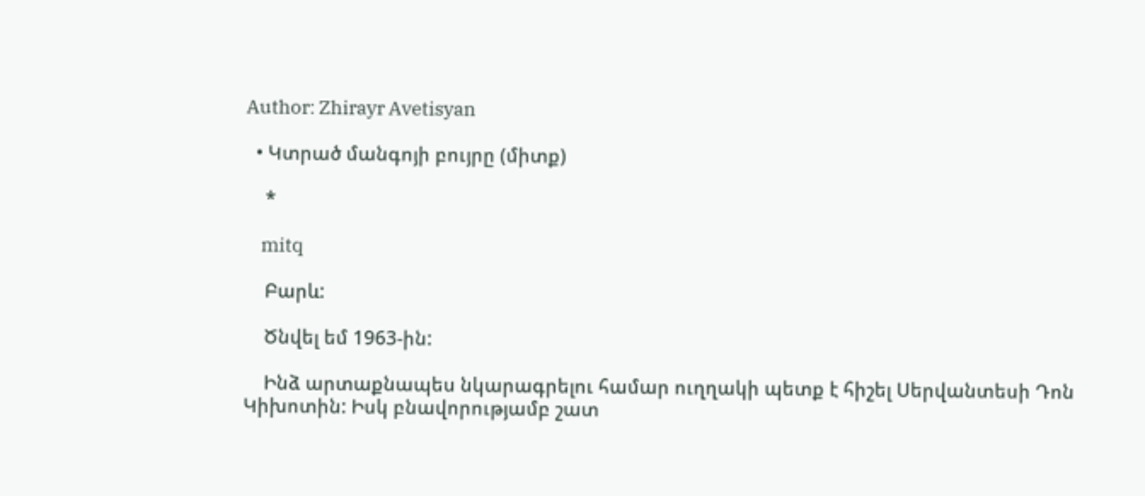Author: Zhirayr Avetisyan

  • Կտրած մանգոյի բույրը (միտք)

    *

    mitq

    Բարև:

    Ծնվել եմ 1963-ին:

    Ինձ արտաքնապես նկարագրելու համար ուղղակի պետք է հիշել Սերվանտեսի Դոն Կիխոտին: Իսկ բնավորությամբ շատ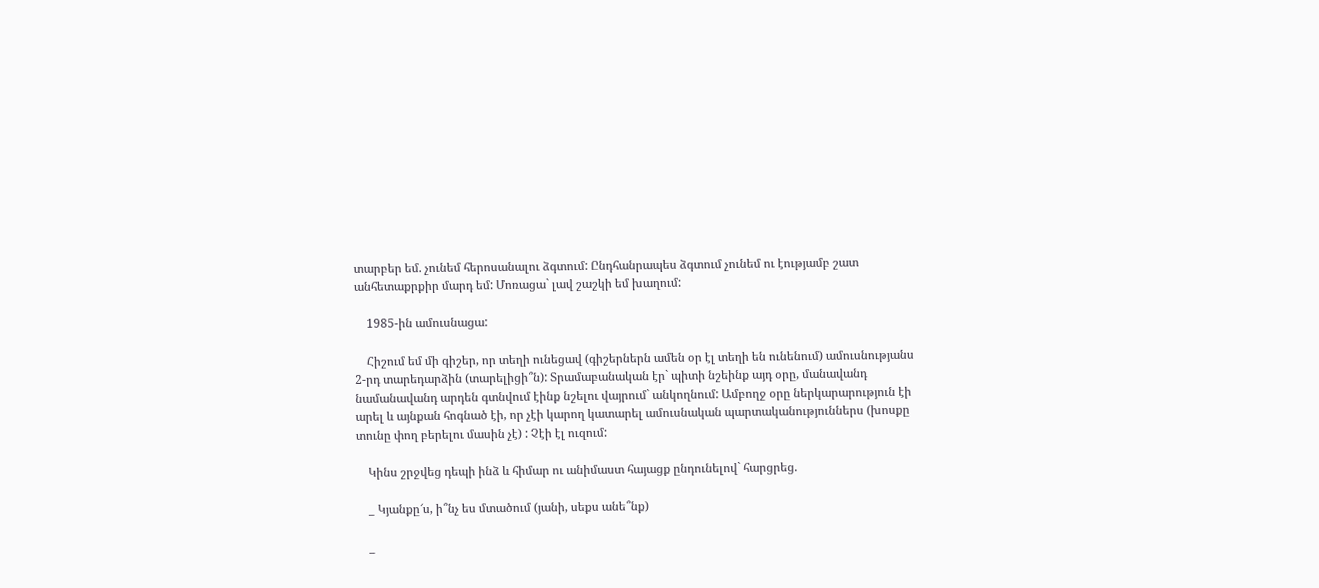տարբեր եմ. չունեմ հերոսանալու ձգտում: Ընդհանրապես ձգտում չունեմ ու էությամբ շատ անհետաքրքիր մարդ եմ: Մոռացա` լավ շաշկի եմ խաղում:

    1985-ին ամուսնացա:

    Հիշում եմ մի գիշեր, որ տեղի ունեցավ (գիշերներն ամեն օր էլ տեղի են ունենում) ամուսնությանս 2-րդ տարեդարձին (տարելիցի՞ն): Տրամաբանական էր` պիտի նշեինք այդ օրը, մանավանդ նամանավանդ արդեն գտնվում էինք նշելու վայրում` անկողնում: Ամբողջ օրը ներկարարություն էի արել և այնքան հոգնած էի, որ չէի կարող կատարել ամուսնական պարտականություններս (խոսքը տունը փող բերելու մասին չէ) : Չէի էլ ուզում:

    Կինս շրջվեց դեպի ինձ և հիմար ու անիմաստ հայացք ընդունելով` հարցրեց.

    _ Կյանքը՜ս, ի՞նչ ես մտածում (յանի, սեքս անե՞նք)

    _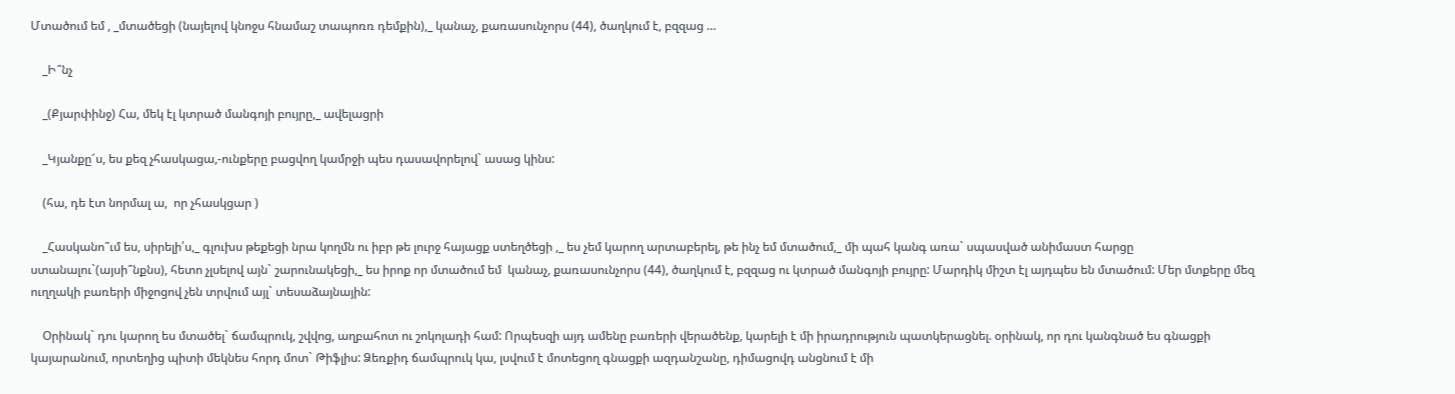Մտածում եմ , _մտածեցի (նայելով կնոջս հնամաշ տապոռռ դեմքին),_ կանաչ, քառասունչորս (44), ծաղկում է, բզզաց …

    _Ի՞նչ

    _(Քյարփինջ) Հա, մեկ էլ կտրած մանգոյի բույրը,_ ավելացրի

    _Կյանքը՜ս, ես քեզ չհասկացա,-ունքերը բացվող կամրջի պես դասավորելով` ասաց կինս:

    (հա, դե էտ նորմալ ա,  որ չհասկցար )

    _Հասկանո՞ւմ ես, սիրելի՛ս,_ գլուխս թեքեցի նրա կողմն ու իբր թե լուրջ հայացք ստեղծեցի ,_ ես չեմ կարող արտաբերել, թե ինչ եմ մտածում,_ մի պահ կանգ առա` սպասված անիմաստ հարցը ստանալու`(այսի՞նքնս), հետո չլսելով այն` շարունակեցի,_ ես իրոք որ մտածում եմ  կանաչ, քառասունչորս (44), ծաղկում է, բզզաց ու կտրած մանգոյի բույրը: Մարդիկ միշտ էլ այդպես են մտածում: Մեր մտքերը մեզ ուղղակի բառերի միջոցով չեն տրվում այլ` տեսաձայնային:

    Օրինակ` դու կարող ես մտածել` ճամպրուկ, շվվոց, աղբահոտ ու շոկոլադի համ: Որպեսզի այդ ամենը բառերի վերածենք, կարելի է մի իրադրություն պատկերացնել. օրինակ, որ դու կանգնած ես գնացքի կայարանում, որտեղից պիտի մեկնես հորդ մոտ` Թիֆլիս: Ձեռքիդ ճամպրուկ կա, լսվում է մոտեցող գնացքի ազդանշանը, դիմացովդ անցնում է մի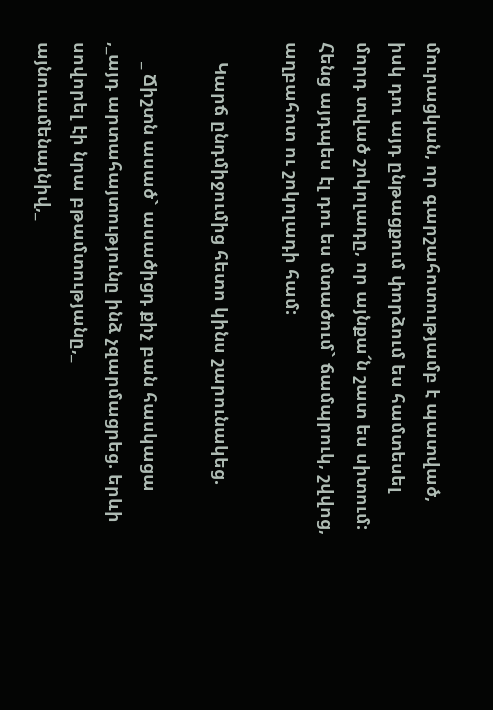մուրացկան, որ գարշահոտությամբ է պատված, իսկ դու այդ ընթացքում փորձում ես համտեսել մորդ տված շոկոլադը, որ այնքա՜ն շատ ես սիտում: Հենց այդպես էլ դու ես մտածում` ճամպրուկ, շվվոց, աղբահոտ ու շոկոլադի համ:

    Կարճ ընդմիջումից հետո կինս շարունակեց.

    _ Ճիշտն ասած` ասածիցդ քիչ բան հասկացա ,_այդ արտահայտությունը ինձ չզարմացրեց. երևի սովորել էի նրա բթամտությանը,_ այնուամենայնիվ,_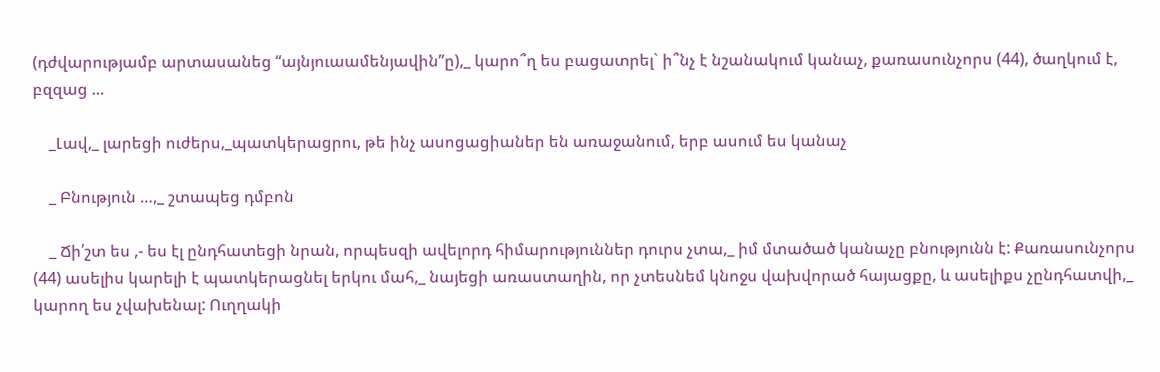(դժվարությամբ արտասանեց “այնյուաամենյավին”ը),_ կարո՞ղ ես բացատրել` ի՞նչ է նշանակում կանաչ, քառասունչորս (44), ծաղկում է, բզզաց …

    _Լավ,_ լարեցի ուժերս,_պատկերացրու, թե ինչ ասոցացիաներ են առաջանում, երբ ասում ես կանաչ

    _ Բնություն …,_ շտապեց դմբոն

    _ Ճի՛շտ ես ,- ես էլ ընդհատեցի նրան, որպեսզի ավելորդ հիմարություններ դուրս չտա,_ իմ մտածած կանաչը բնությունն է: Քառասունչորս  (44) ասելիս կարելի է պատկերացնել երկու մահ,_ նայեցի առաստաղին, որ չտեսնեմ կնոջս վախվորած հայացքը, և ասելիքս չընդհատվի,_ կարող ես չվախենալ: Ուղղակի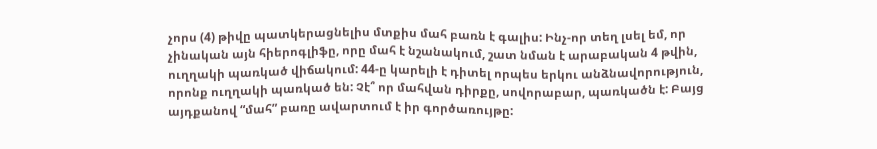չորս (4) թիվը պատկերացնելիս մտքիս մահ բառն է գալիս: Ինչ-որ տեղ լսել եմ, որ չինական այն հիերոգլիֆը, որը մահ է նշանակում, շատ նման է արաբական 4 թվին, ուղղակի պառկած վիճակում: 44-ը կարելի է դիտել որպես երկու անձնավորություն, որոնք ուղղակի պառկած են: Չէ՞ որ մահվան դիրքը, սովորաբար, պառկածն է: Բայց այդքանով “մահ” բառը ավարտում է իր գործառույթը: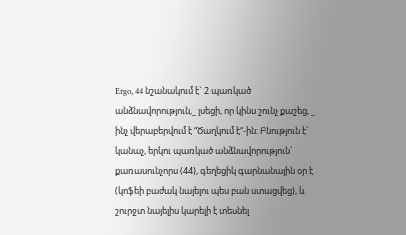Ergo, 44 նշանակում է` 2 պառկած անձնավորություն,_ լսեցի, որ կինս շունչ քաշեց, _ ինչ վերաբերվում է “Ծաղկում է“-ին: Բնություն է` կանաչ, երկու պառկած անձնավորություն` քառասունչորս (44), գեղեցիկ գարնանային օր է (կոֆեի բաժակ նայելու պես բան ստացվեց), և շուրջտ նայելիս կարելի է տեսնել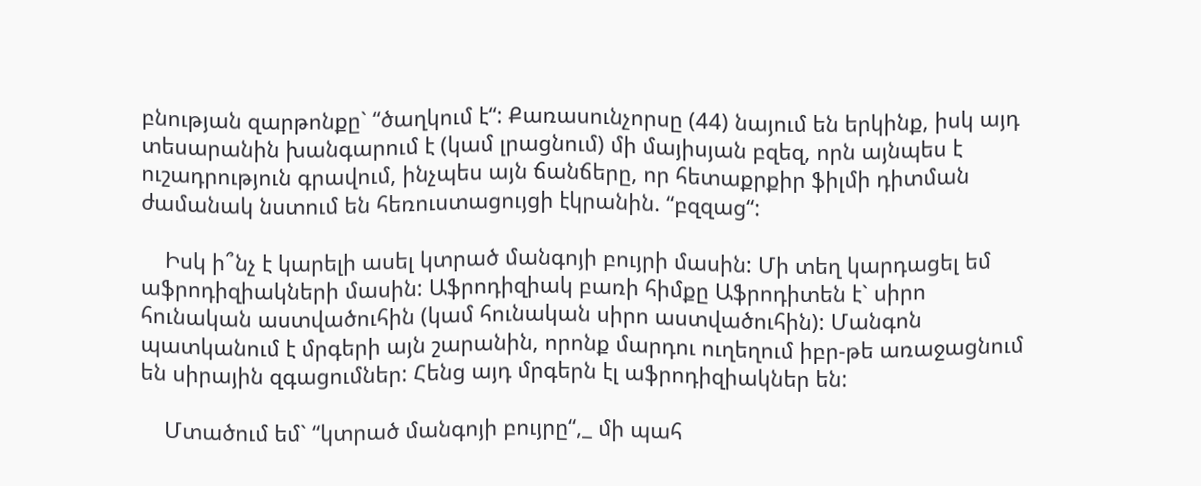բնության զարթոնքը` “ծաղկում է“: Քառասունչորսը (44) նայում են երկինք, իսկ այդ տեսարանին խանգարում է (կամ լրացնում) մի մայիսյան բզեզ, որն այնպես է ուշադրություն գրավում, ինչպես այն ճանճերը, որ հետաքրքիր ֆիլմի դիտման ժամանակ նստում են հեռուստացույցի էկրանին. “բզզաց“:

    Իսկ ի՞նչ է կարելի ասել կտրած մանգոյի բույրի մասին: Մի տեղ կարդացել եմ աֆրոդիզիակների մասին: Աֆրոդիզիակ բառի հիմքը Աֆրոդիտեն է` սիրո հունական աստվածուհին (կամ հունական սիրո աստվածուհին): Մանգոն պատկանում է մրգերի այն շարանին, որոնք մարդու ուղեղում իբր-թե առաջացնում են սիրային զգացումներ: Հենց այդ մրգերն էլ աֆրոդիզիակներ են:

    Մտածում եմ` “կտրած մանգոյի բույրը“,_ մի պահ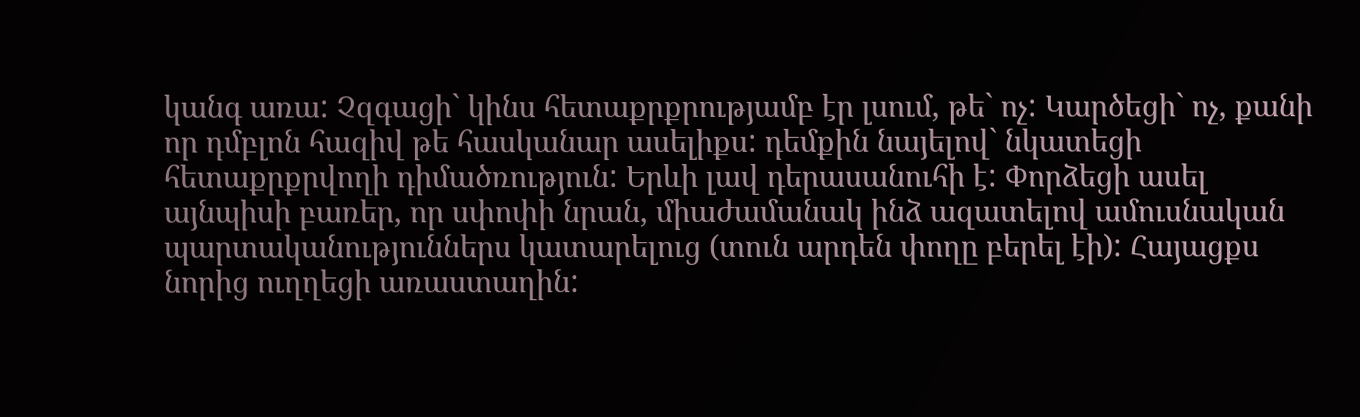կանգ առա: Չզգացի` կինս հետաքրքրությամբ էր լսում, թե` ոչ: Կարծեցի` ոչ, քանի որ դմբլոն հազիվ թե հասկանար ասելիքս: դեմքին նայելով` նկատեցի հետաքրքրվողի դիմածռություն: Երևի լավ դերասանուհի է: Փորձեցի ասել այնպիսի բառեր, որ սփոփի նրան, միաժամանակ ինձ ազատելով ամուսնական պարտականություններս կատարելուց (տուն արդեն փողը բերել էի): Հայացքս նորից ուղղեցի առաստաղին: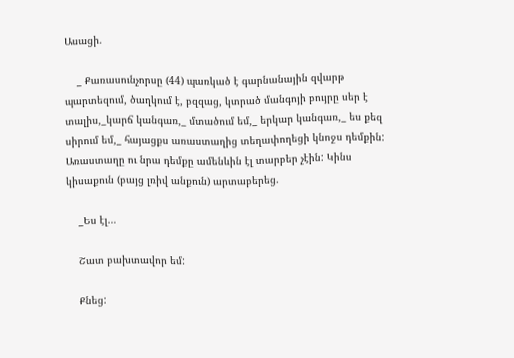Ասացի.

    _ Քառասունչորսը (44) պառկած է գարնանային զվարթ պարտեզում, ծաղկում է, բզզաց, կտրած մանգոյի բույրը սեր է տալիս,_կարճ կանգառ,_ մտածում եմ,_ երկար կանգառ,_ ես քեզ սիրում եմ,_ հայացքս առաստաղից տեղափողեցի կնոջս դեմքին: Առաստաղը ու նրա դեմքը ամենևին էլ տարբեր չէին: Կինս կիսաքուն (բայց լռիվ անքուն) արտաբերեց.

    _Ես էլ…

    Շատ բախտավոր եմ:

    Քնեց: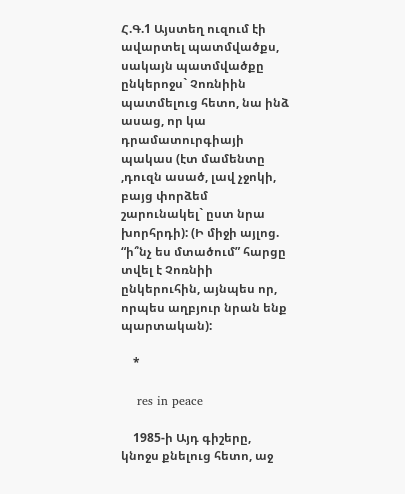Հ.Գ.1 Այստեղ ուզում էի ավարտել պատմվածքս, սակայն պատմվածքը ընկերոջս` Չոռնիին պատմելուց հետո, նա ինձ ասաց, որ կա դրամատուրգիայի պակաս (էտ մամենտը ,դուզն ասած, լավ չջոկի, բայց փորձեմ շարունակել` ըստ նրա խորհրդի): (Ի միջի այլոց. “ի՞նչ ես մտածում” հարցը տվել է Չոռնիի ընկերուհին, այնպես որ, որպես աղբյուր նրան ենք պարտական):

    *

    res in peace

    1985-ի Այդ գիշերը, կնոջս քնելուց հետո, աջ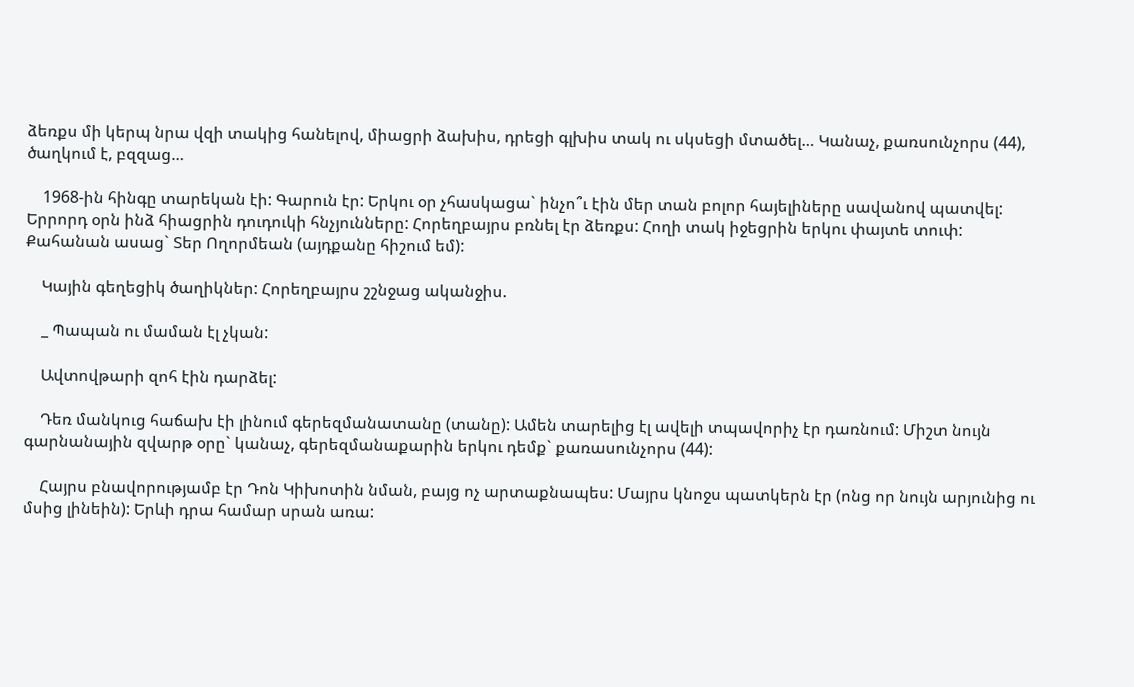ձեռքս մի կերպ նրա վզի տակից հանելով, միացրի ձախիս, դրեցի գլխիս տակ ու սկսեցի մտածել… Կանաչ, քառսունչորս (44), ծաղկում է, բզզաց…

    1968-ին հինգը տարեկան էի: Գարուն էր: Երկու օր չհասկացա` ինչո՞ւ էին մեր տան բոլոր հայելիները սավանով պատվել: Երրորդ օրն ինձ հիացրին դուդուկի հնչյունները: Հորեղբայրս բռնել էր ձեռքս: Հողի տակ իջեցրին երկու փայտե տուփ: Քահանան ասաց` Տեր Ողորմեան (այդքանը հիշում եմ):

    Կային գեղեցիկ ծաղիկներ: Հորեղբայրս շշնջաց ականջիս.

    _ Պապան ու մաման էլ չկան:

    Ավտովթարի զոհ էին դարձել:

    Դեռ մանկուց հաճախ էի լինում գերեզմանատանը (տանը): Ամեն տարելից էլ ավելի տպավորիչ էր դառնում: Միշտ նույն գարնանային զվարթ օրը` կանաչ, գերեզմանաքարին երկու դեմք` քառասունչորս (44):

    Հայրս բնավորությամբ էր Դոն Կիխոտին նման, բայց ոչ արտաքնապես: Մայրս կնոջս պատկերն էր (ոնց որ նույն արյունից ու մսից լինեին): Երևի դրա համար սրան առա: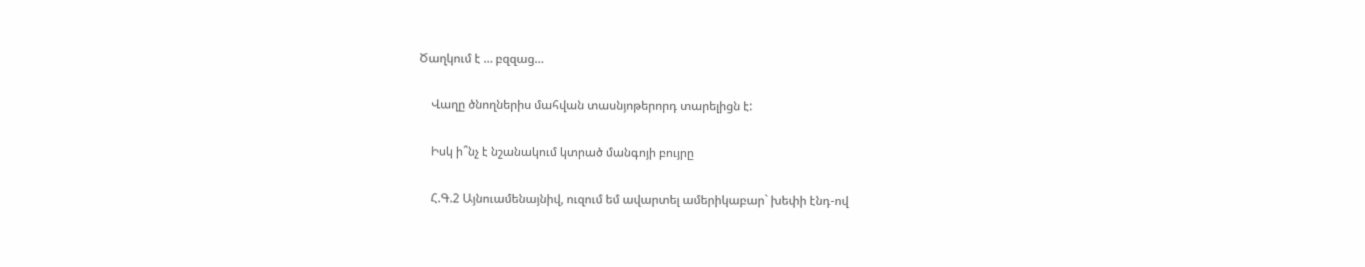Ծաղկում է … բզզաց…

    Վաղը ծնողներիս մահվան տասնյոթերորդ տարելիցն է:

    Իսկ ի՞նչ է նշանակում կտրած մանգոյի բույրը

    Հ.Գ.2 Այնուամենայնիվ, ուզում եմ ավարտել ամերիկաբար` խեփի էնդ-ով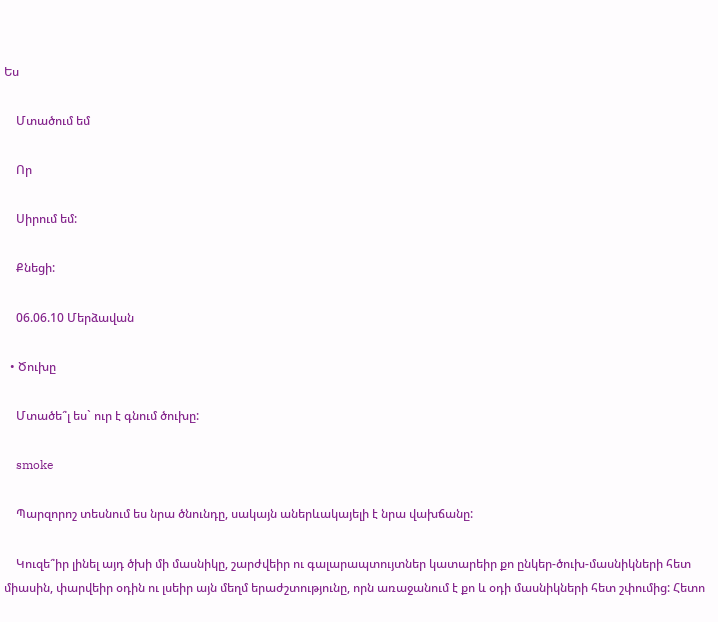Ես

    Մտածում եմ

    Որ

    Սիրում եմ:

    Քնեցի:

    06.06.10 Մերձավան

  • Ծուխը

    Մտածե՞լ ես` ուր է գնում ծուխը:

    smoke

    Պարզորոշ տեսնում ես նրա ծնունդը, սակայն աներևակայելի է նրա վախճանը:

    Կուզե՞իր լինել այդ ծխի մի մասնիկը, շարժվեիր ու գալարապտույտներ կատարեիր քո ընկեր-ծուխ-մասնիկների հետ միասին, փարվեիր օդին ու լսեիր այն մեղմ երաժշտությունը, որն առաջանում է քո և օդի մասնիկների հետ շփումից: Հետո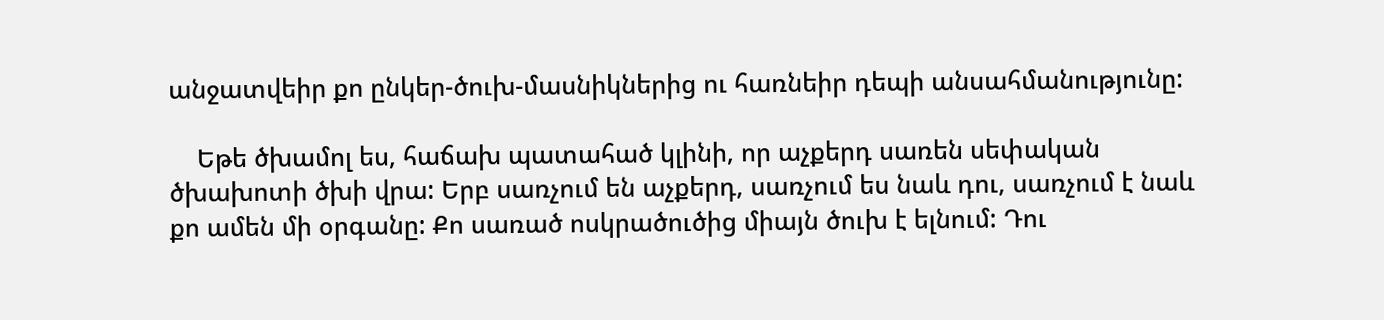անջատվեիր քո ընկեր-ծուխ-մասնիկներից ու հառնեիր դեպի անսահմանությունը:

    Եթե ծխամոլ ես, հաճախ պատահած կլինի, որ աչքերդ սառեն սեփական ծխախոտի ծխի վրա: Երբ սառչում են աչքերդ, սառչում ես նաև դու, սառչում է նաև քո ամեն մի օրգանը: Քո սառած ոսկրածուծից միայն ծուխ է ելնում: Դու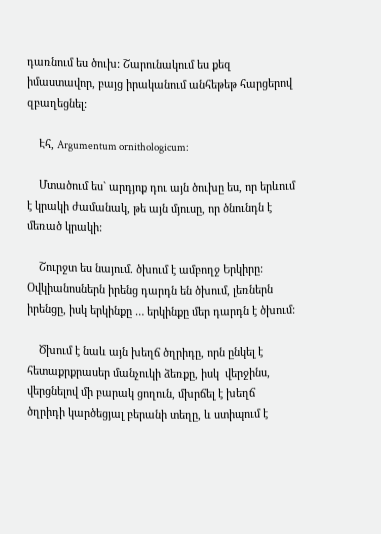դառնում ես ծուխ: Շարունակում ես քեզ իմաստավոր, բայց իրականում անհեթեթ հարցերով զբաղեցնել:

    Էհ, Argumentum ornithologicum:

    Մտածում ես` արդյոք դու այն ծուխը ես, որ երևում է կրակի ժամանակ, թե այն մյուսը, որ ծնունդն է մեռած կրակի:

    Շուրջտ ես նայում. ծխում է ամբողջ Երկիրը: Օվկիանոսներն իրենց դարդն են ծխում, լեռներն իրենցը, իսկ երկինքը … երկինքը մեր դարդն է ծխում:

    Ծխում է նաև այն խեղճ ծղրիդը, որն ընկել է հետաքրքրասեր մանչուկի ձեռքը, իսկ  վերջինս, վերցնելով մի բարակ ցողուն, մխրճել է խեղճ ծղրիդի կարծեցյալ բերանի տեղը, և ստիպում է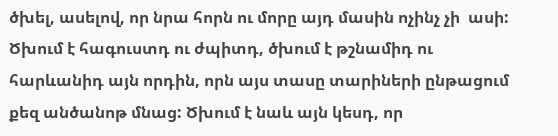ծխել, ասելով, որ նրա հորն ու մորը այդ մասին ոչինչ չի  ասի: Ծխում է հագուստդ ու ժպիտդ, ծխում է թշնամիդ ու հարևանիդ այն որդին, որն այս տասը տարիների ընթացում քեզ անծանոթ մնաց: Ծխում է նաև այն կեսդ, որ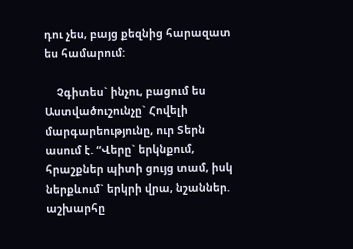դու չես, բայց քեզնից հարազատ ես համարում:

    Չգիտես` ինչու, բացում ես Աստվածուշունչը` Հովելի մարգարեությունը, ուր Տերն ասում է. “Վերը` երկնքում, հրաշքներ պիտի ցույց տամ, իսկ ներքևում` երկրի վրա, նշաններ. աշխարհը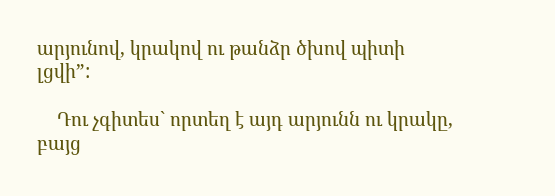արյունով, կրակով ու թանձր ծխով պիտի լցվի”:

    Դու չգիտես` որտեղ է այդ արյունն ու կրակը, բայց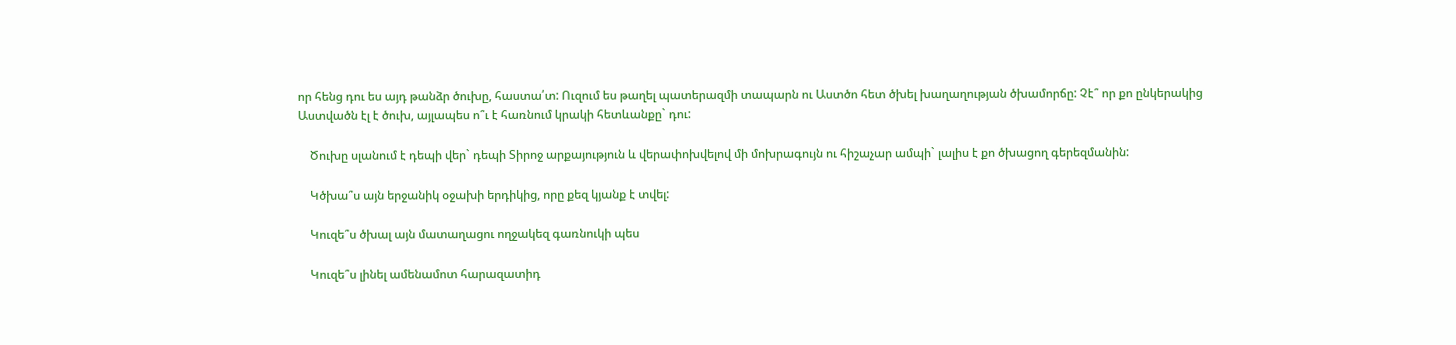որ հենց դու ես այդ թանձր ծուխը, հաստա՛տ: Ուզում ես թաղել պատերազմի տապարն ու Աստծո հետ ծխել խաղաղության ծխամորճը: Չէ՞ որ քո ընկերակից Աստվածն էլ է ծուխ, այլապես ո՞ւ է հառնում կրակի հետևանքը` դու:

    Ծուխը սլանում է դեպի վեր` դեպի Տիրոջ արքայություն և վերափոխվելով մի մոխրագույն ու հիշաչար ամպի` լալիս է քո ծխացող գերեզմանին:

    Կծխա՞ս այն երջանիկ օջախի երդիկից, որը քեզ կյանք է տվել:

    Կուզե՞ս ծխալ այն մատաղացու ողջակեզ գառնուկի պես

    Կուզե՞ս լինել ամենամոտ հարազատիդ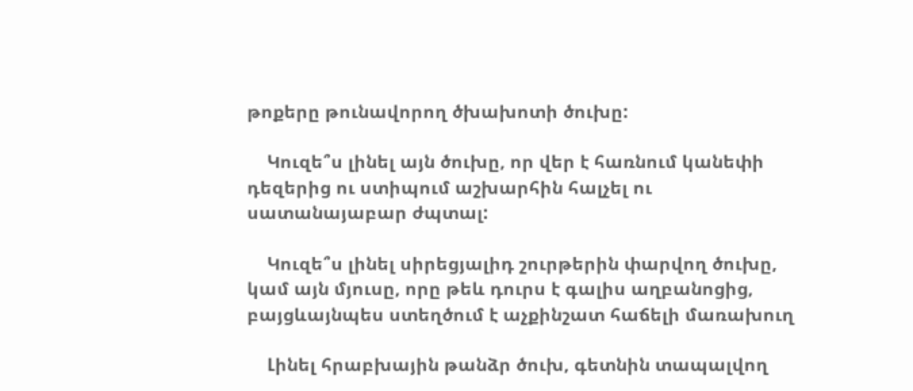թոքերը թունավորող ծխախոտի ծուխը:

    Կուզե՞ս լինել այն ծուխը, որ վեր է հառնում կանեփի դեզերից ու ստիպում աշխարհին հալչել ու սատանայաբար ժպտալ:

    Կուզե՞ս լինել սիրեցյալիդ շուրթերին փարվող ծուխը, կամ այն մյուսը, որը թեև դուրս է գալիս աղբանոցից, բայցևայնպես ստեղծում է աչքինշատ հաճելի մառախուղ

    Լինել հրաբխային թանձր ծուխ, գետնին տապալվող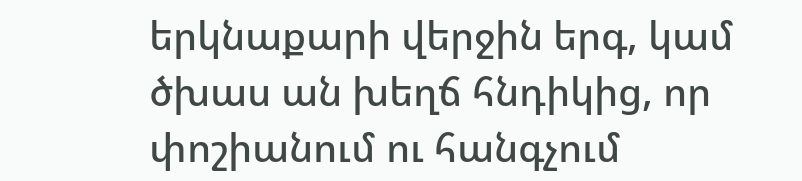երկնաքարի վերջին երգ, կամ ծխաս ան խեղճ հնդիկից, որ փոշիանում ու հանգչում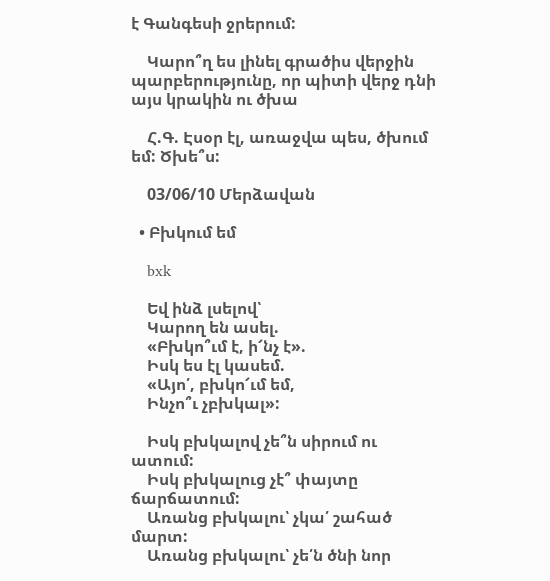է Գանգեսի ջրերում:

    Կարո՞ղ ես լինել գրածիս վերջին պարբերությունը, որ պիտի վերջ դնի այս կրակին ու ծխա

    Հ.Գ. Էսօր էլ, առաջվա պես, ծխում եմ: Ծխե՞ս:

    03/06/10 Մերձավան

  • Բխկում եմ

    bxk

    Եվ ինձ լսելով՝
    Կարող են ասել.
    «Բխկո՞ւմ է, ի՜նչ է».
    Իսկ ես էլ կասեմ.
    «Այո՛, բխկո՜ւմ եմ,
    Ինչո՞ւ չբխկալ»:

    Իսկ բխկալով չե՞ն սիրում ու ատում:
    Իսկ բխկալուց չէ՞ փայտը ճարճատում:
    Առանց բխկալու՝ չկա՛ շահած մարտ:
    Առանց բխկալու՝ չե՛ն ծնի նոր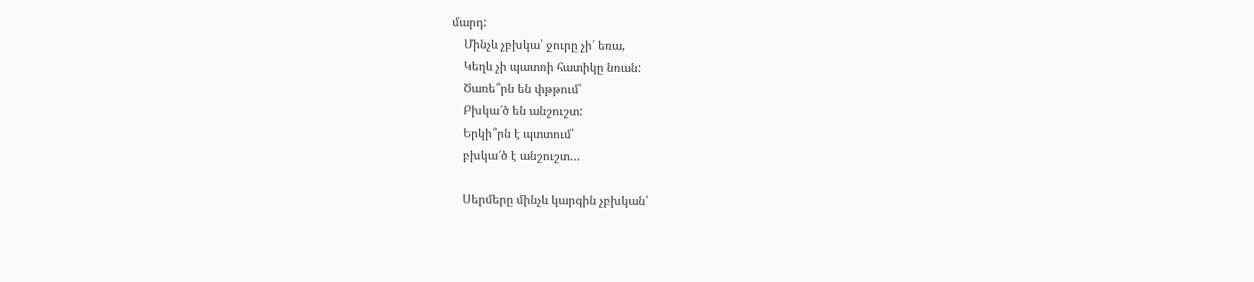մարդ:
    Մինչև չբխկա՝ ջուրը չի՛ եռա,
    Կեղև չի պատռի հատիկը նռան:
    Ծառե՞րն են փթթում՝
    Բխկա՜ծ են անշուշտ:
    Երկի՞րն է պտտում՝
    բխկա՜ծ է անշուշտ…

    Սերմերը մինչև կարգին չբխկան՝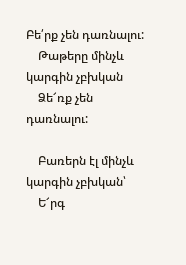Բե՛րք չեն դառնալու:
    Թաթերը մինչև կարգին չբխկան
    Ձե՜ռք չեն դառնալու:

    Բառերն էլ մինչև կարգին չբխկան՝
    Ե՜րգ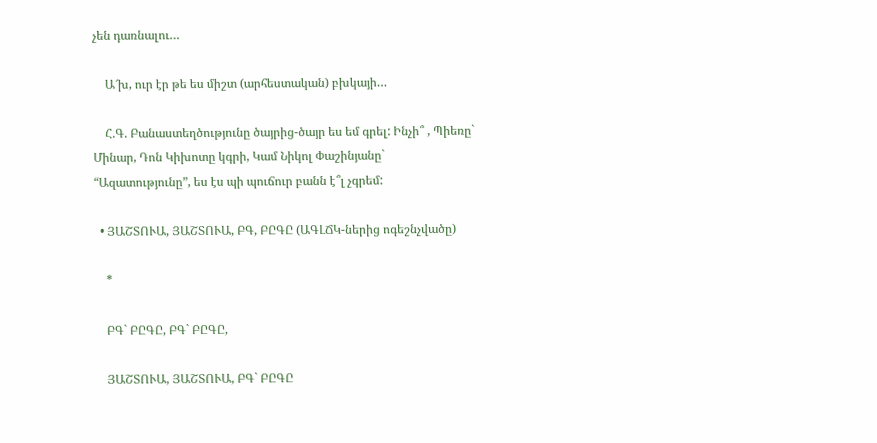չեն դառնալու…

    Ա՜խ, ուր էր թե ես միշտ (արհեստական) բխկայի…

    Հ.Գ. Բանաստեղծությունը ծայրից-ծայր ես եմ գրել: Ինչի՞ , Պիեռը` Մինար, Դոն Կիխոտը կգրի, Կամ Նիկոլ Փաշինյանը` “Ազատությունը”, ես էս պի պուճուր բանն է՞լ չգրեմ:

  • ՅԱՇՏՈՒԱ, ՅԱՇՏՈՒԱ, ԲԳ, ԲԸԳԸ (ԱԳԼՃԿ-ներից ոգեշնչվածը)

    *

    ԲԳ` ԲԸԳԸ, ԲԳ` ԲԸԳԸ,

    ՅԱՇՏՈՒԱ, ՅԱՇՏՈՒԱ, ԲԳ` ԲԸԳԸ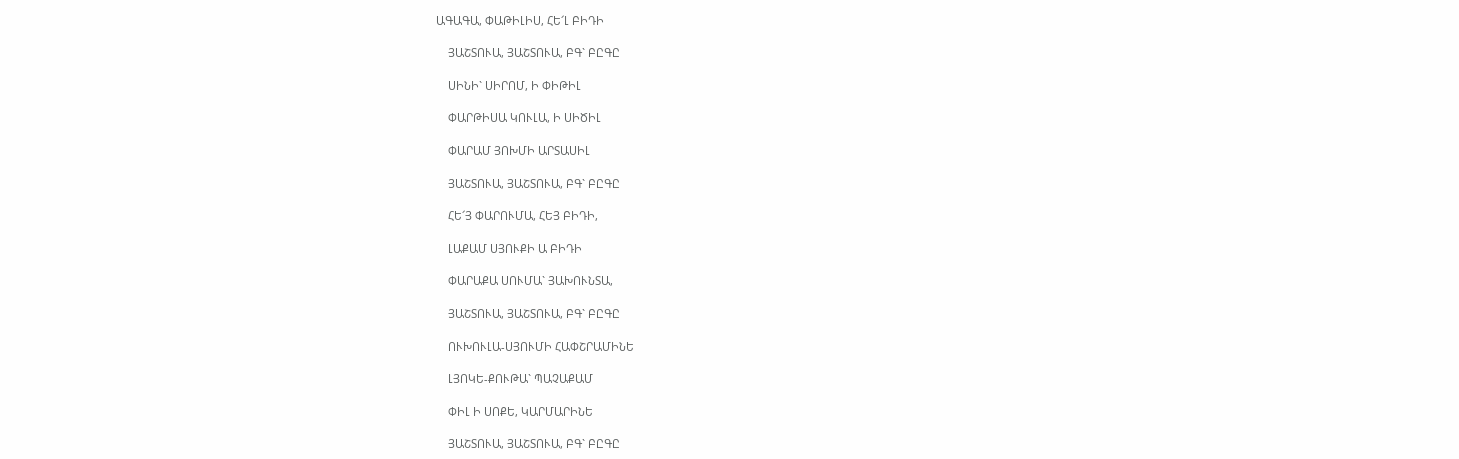ԱԳԱԳԱ, ՓԱԹԻԼԻՍ, ՀԵ՜Լ ԲԻԴԻ

    ՅԱՇՏՈՒԱ, ՅԱՇՏՈՒԱ, ԲԳ` ԲԸԳԸ

    ՍԻՆԻ` ՍԻՐՈՄ, Ի ՓԻԹԻԼ

    ՓԱՐԹԻՍԱ ԿՈՒԼԱ, Ի ՍԻԾԻԼ

    ՓԱՐԱՄ ՅՈԽՄԻ ԱՐՏԱՍԻԼ

    ՅԱՇՏՈՒԱ, ՅԱՇՏՈՒԱ, ԲԳ` ԲԸԳԸ

    ՀԵ՜Յ ՓԱՐՈՒՄԱ, ՀԵՅ ԲԻԴԻ,

    ԼԱՔԱՄ ՍՅՈՒՔԻ Ա ԲԻԴԻ

    ՓԱՐԱՔԱ ՍՈՒՄԱ` ՅԱԽՈՒՆՏԱ,

    ՅԱՇՏՈՒԱ, ՅԱՇՏՈՒԱ, ԲԳ` ԲԸԳԸ

    ՈՒԽՈՒԼԱ-ՍՅՈՒՄԻ ՀԱՓՇՐԱՄԻՆԵ

    ԼՅՈԿԵ-ՔՈՒԹԱ` ՊԱՉԱՔԱՄ

    ՓԻԼ Ի ՍՈՔԵ, ԿԱՐՄԱՐԻՆԵ

    ՅԱՇՏՈՒԱ, ՅԱՇՏՈՒԱ, ԲԳ` ԲԸԳԸ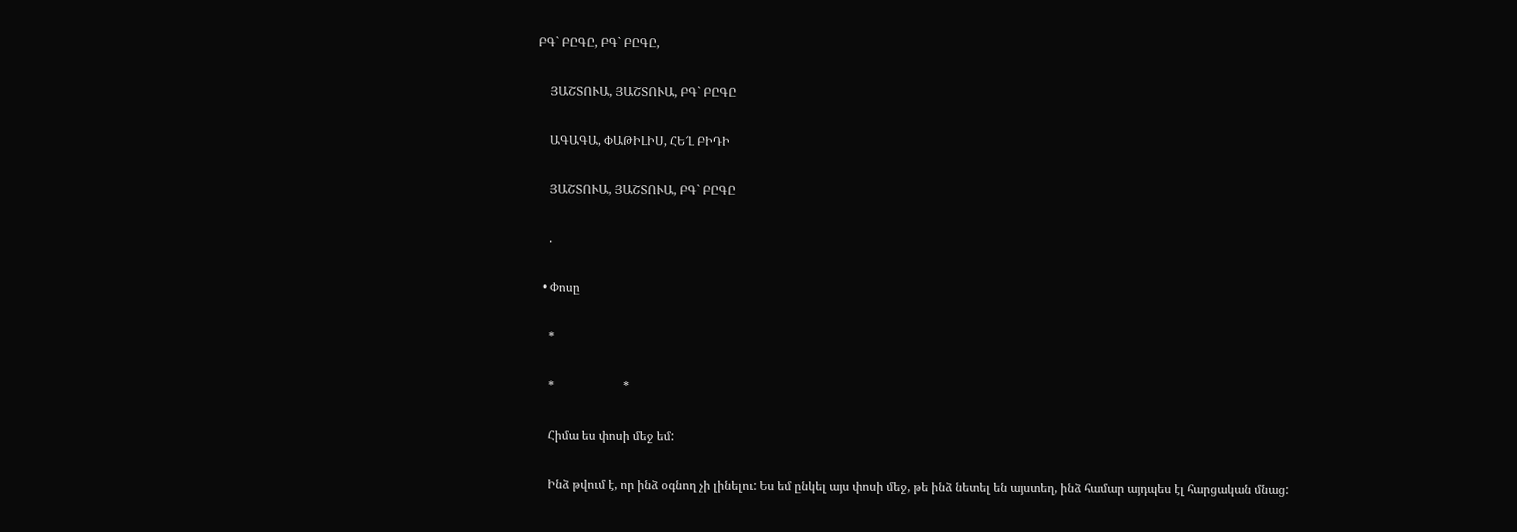ԲԳ` ԲԸԳԸ, ԲԳ` ԲԸԳԸ,

    ՅԱՇՏՈՒԱ, ՅԱՇՏՈՒԱ, ԲԳ` ԲԸԳԸ

    ԱԳԱԳԱ, ՓԱԹԻԼԻՍ, ՀԵ՜Լ ԲԻԴԻ

    ՅԱՇՏՈՒԱ, ՅԱՇՏՈՒԱ, ԲԳ` ԲԸԳԸ

    .

  • Փոսը

    *

    *                       *

    Հիմա ես փոսի մեջ եմ:

    Ինձ թվում է, որ ինձ օգնող չի լինելու: Ես եմ ընկել այս փոսի մեջ, թե ինձ նետել են այստեղ, ինձ համար այդպես էլ հարցական մնաց: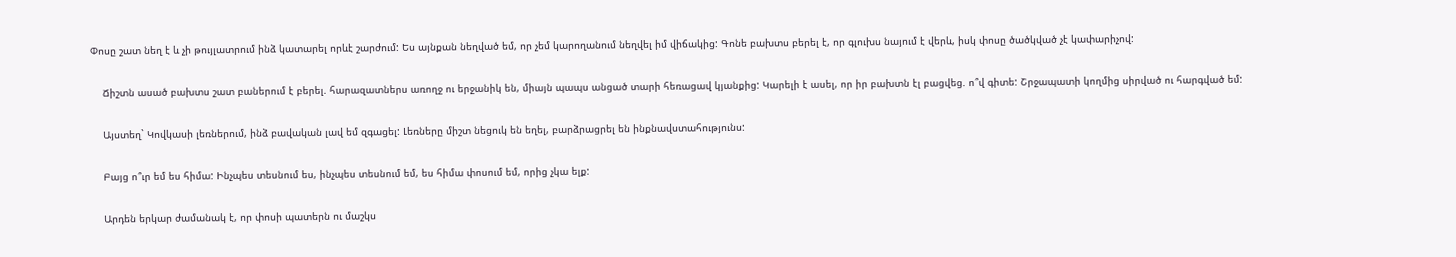Փոսը շատ նեղ է և չի թույլատրում ինձ կատարել որևէ շարժում: Ես այնքան նեղված եմ, որ չեմ կարողանում նեղվել իմ վիճակից: Գոնե բախտս բերել է, որ գլուխս նայում է վերև, իսկ փոսը ծածկված չէ կափարիչով:

    Ճիշտն ասած բախտս շատ բաներում է բերել. հարազատներս առողջ ու երջանիկ են, միայն պապս անցած տարի հեռացավ կյանքից: Կարելի է ասել, որ իր բախտն էլ բացվեց. ո՞վ գիտե: Շրջապատի կողմից սիրված ու հարգված եմ:

    Այստեղ` Կովկասի լեռներում, ինձ բավական լավ եմ զգացել: Լեռները միշտ նեցուկ են եղել, բարձրացրել են ինքնավստահությունս:

    Բայց ո՞ւր եմ ես հիմա: Ինչպես տեսնում ես, ինչպես տեսնում եմ, ես հիմա փոսում եմ, որից չկա ելք:

    Արդեն երկար ժամանակ է, որ փոսի պատերն ու մաշկս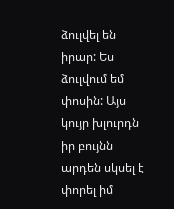ձուլվել են իրար: Ես ձուլվում եմ փոսին: Այս կույր խլուրդն իր բույնն արդեն սկսել է փորել իմ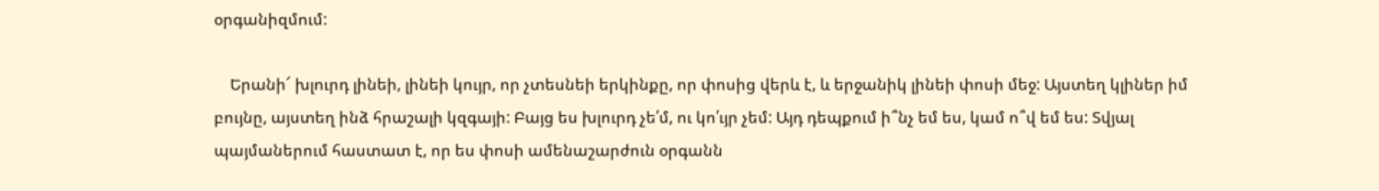օրգանիզմում:

    Երանի՜ խլուրդ լինեի, լինեի կույր, որ չտեսնեի երկինքը, որ փոսից վերև է, և երջանիկ լինեի փոսի մեջ: Այստեղ կլիներ իմ բույնը, այստեղ ինձ հրաշալի կզգայի: Բայց ես խլուրդ չե՛մ, ու կո՛ւյր չեմ: Այդ դեպքում ի՞նչ եմ ես, կամ ո՞վ եմ ես: Տվյալ պայմաներում հաստատ է, որ ես փոսի ամենաշարժուն օրգանն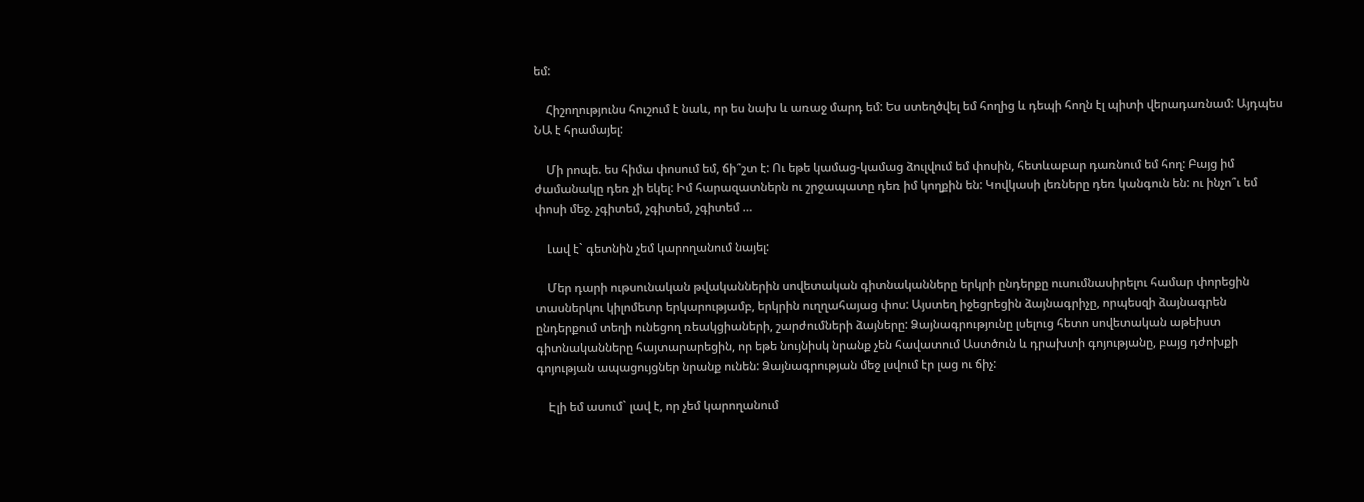եմ:

    Հիշողությունս հուշում է նաև, որ ես նախ և առաջ մարդ եմ: Ես ստեղծվել եմ հողից և դեպի հողն էլ պիտի վերադառնամ: Այդպես ՆԱ է հրամայել:

    Մի րոպե. ես հիմա փոսում եմ, ճի՞շտ է: Ու եթե կամաց-կամաց ձուլվում եմ փոսին, հետևաբար դառնում եմ հող: Բայց իմ ժամանակը դեռ չի եկել: Իմ հարազատներն ու շրջապատը դեռ իմ կողքին են: Կովկասի լեռները դեռ կանգուն են: ու ինչո՞ւ եմ փոսի մեջ. չգիտեմ, չգիտեմ, չգիտեմ …

    Լավ է` գետնին չեմ կարողանում նայել:

    Մեր դարի ութսունական թվականներին սովետական գիտնականները երկրի ընդերքը ուսումնասիրելու համար փորեցին տասներկու կիլոմետր երկարությամբ, երկրին ուղղահայաց փոս: Այստեղ իջեցրեցին ձայնագրիչը, որպեսզի ձայնագրեն ընդերքում տեղի ունեցող ռեակցիաների, շարժումների ձայները: Ձայնագրությունը լսելուց հետո սովետական աթեիստ գիտնականները հայտարարեցին, որ եթե նույնիսկ նրանք չեն հավատում Աստծուն և դրախտի գոյությանը, բայց դժոխքի գոյության ապացույցներ նրանք ունեն: Ձայնագրության մեջ լսվում էր լաց ու ճիչ:

    Էլի եմ ասում` լավ է, որ չեմ կարողանում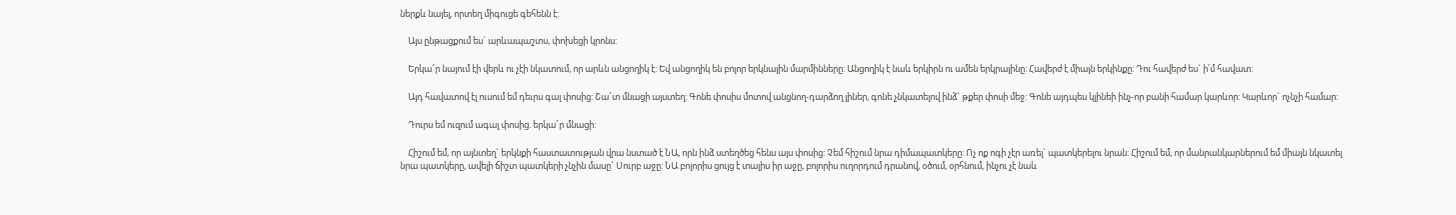ներքև նայել, որտեղ միգուցե գեհենն է:

    Այս ընթացքում ես` արևապաշտս, փոխեցի կրոնս:

    Երկա՜ր նայում էի վերև ու չէի նկատում, որ արևն անցողիկ է: Եվ անցողիկ են բոլոր երկնային մարմինները: Անցողիկ է նաև երկիրն ու ամեն երկրայինը: Հավերժ է միայն երկինքը: Դու հավերժ ես` ի՛մ հավատ:

    Այդ հավատով էլ ուսում եմ դեւրս գալ փոսից: Շա՜տ մնացի այստեղ: Գոնե փոսիս մոտով անցնող-դարձող լիներ, գոնե չնկատելով ինձ` թքեր փոսի մեջ: Գոնե այդպես կլինեի ինչ-որ բանի համար կարևոր: Կարևոր` ոչնչի համար:

    Դուրս եմ ուզում ագալ փոսից. երկա՜ր մնացի:

    Հիշում եմ, որ այնտեղ` երկնքի հաստատության վրա նստած է ՆԱ, որն ինձ ստեղծեց հենս այս փոսից: Չեմ հիշում նրա դիմապատկերը: Ոչ ոք ոգի չէր առել` պատկերելու նրան: Հիշում եմ, որ մանրանկարներում եմ միայն նկատել նրա պատկերը, ավելի ճիշտ պատկերի չնչին մասը` Սուրբ աջը: ՆԱ բոլորիս ցույց է տալիս իր աջը, բոլորիս ուղորդում դրանով, օծում, օրհնում, ինչու չէ նաև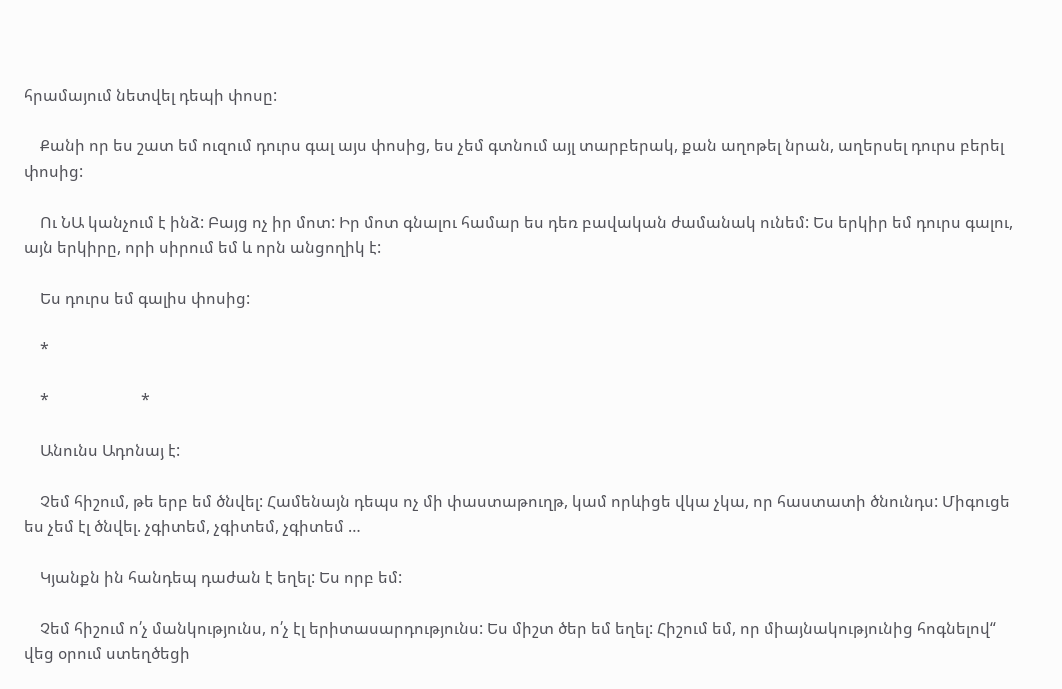հրամայում նետվել դեպի փոսը:

    Քանի որ ես շատ եմ ուզում դուրս գալ այս փոսից, ես չեմ գտնում այլ տարբերակ, քան աղոթել նրան, աղերսել դուրս բերել փոսից:

    Ու ՆԱ կանչում է ինձ: Բայց ոչ իր մոտ: Իր մոտ գնալու համար ես դեռ բավական ժամանակ ունեմ: Ես երկիր եմ դուրս գալու, այն երկիրը, որի սիրում եմ և որն անցողիկ է:

    Ես դուրս եմ գալիս փոսից:

    *

    *                       *

    Անունս Ադոնայ է:

    Չեմ հիշում, թե երբ եմ ծնվել: Համենայն դեպս ոչ մի փաստաթուղթ, կամ որևիցե վկա չկա, որ հաստատի ծնունդս: Միգուցե ես չեմ էլ ծնվել. չգիտեմ, չգիտեմ, չգիտեմ …

    Կյանքն ին հանդեպ դաժան է եղել: Ես որբ եմ:

    Չեմ հիշում ո՛չ մանկությունս, ո՛չ էլ երիտասարդությունս: Ես միշտ ծեր եմ եղել: Հիշում եմ, որ միայնակությունից հոգնելով“ վեց օրում ստեղծեցի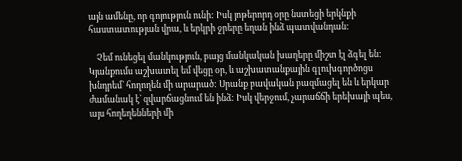այն ամենը, որ գոյություն ունի: Իսկ յոթերորդ օրը նստեցի երկնքի հաստատության վրա, և երկրի ջրերը եղան ինձ պատվանդան:

    Չեմ ունեցել մանկություն, բայց մանկական խաղերը միշտ էլ ձգել են: Կյանքումս աշխատել եմ վեցը օր, և աշխատանքային գլուխգործոցս խնդրեմ` հողողեն մի արարած: Սրանք բավական բազմացել են և երկար ժամանակ է` զվարճացնում են ինձ: Իսկ վերջում, չարաճճի երեխայի պես, այս հողեղենների մի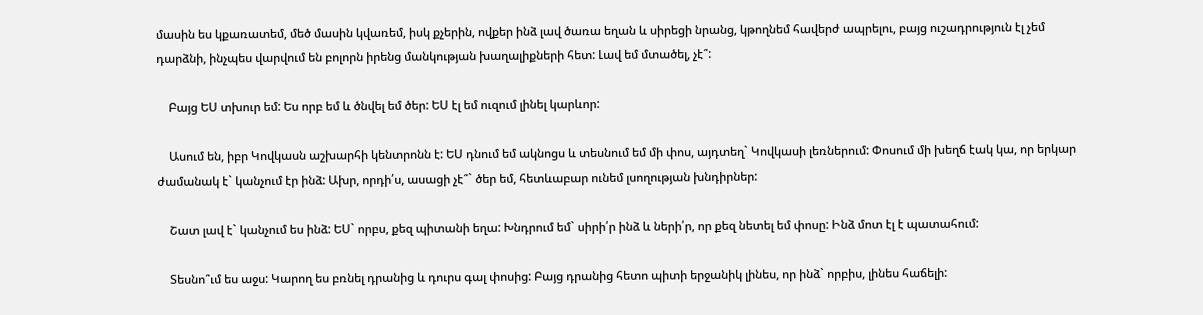մասին ես կքառատեմ, մեծ մասին կվառեմ, իսկ քչերին, ովքեր ինձ լավ ծառա եղան և սիրեցի նրանց, կթողնեմ հավերժ ապրելու, բայց ուշադրություն էլ չեմ դարձնի, ինչպես վարվում են բոլորն իրենց մանկության խաղալիքների հետ: Լավ եմ մտածել, չէ՞:

    Բայց ԵՍ տխուր եմ: Ես որբ եմ և ծնվել եմ ծեր: ԵՍ էլ եմ ուզում լինել կարևոր:

    Ասում են, իբր Կովկասն աշխարհի կենտրոնն է: ԵՍ դնում եմ ակնոցս և տեսնում եմ մի փոս, այդտեղ` Կովկասի լեռներում: Փոսում մի խեղճ էակ կա, որ երկար ժամանակ է` կանչում էր ինձ: Ախր, որդի՛ս, ասացի չէ՞` ծեր եմ, հետևաբար ունեմ լսողության խնդիրներ:

    Շատ լավ է` կանչում ես ինձ: ԵՍ` որբս, քեզ պիտանի եղա: Խնդրում եմ` սիրի՛ր ինձ և ների՛ր, որ քեզ նետել եմ փոսը: Ինձ մոտ էլ է պատահում:

    Տեսնո՞ւմ ես աջս: Կարող ես բռնել դրանից և դուրս գալ փոսից: Բայց դրանից հետո պիտի երջանիկ լինես, որ ինձ` որբիս, լինես հաճելի: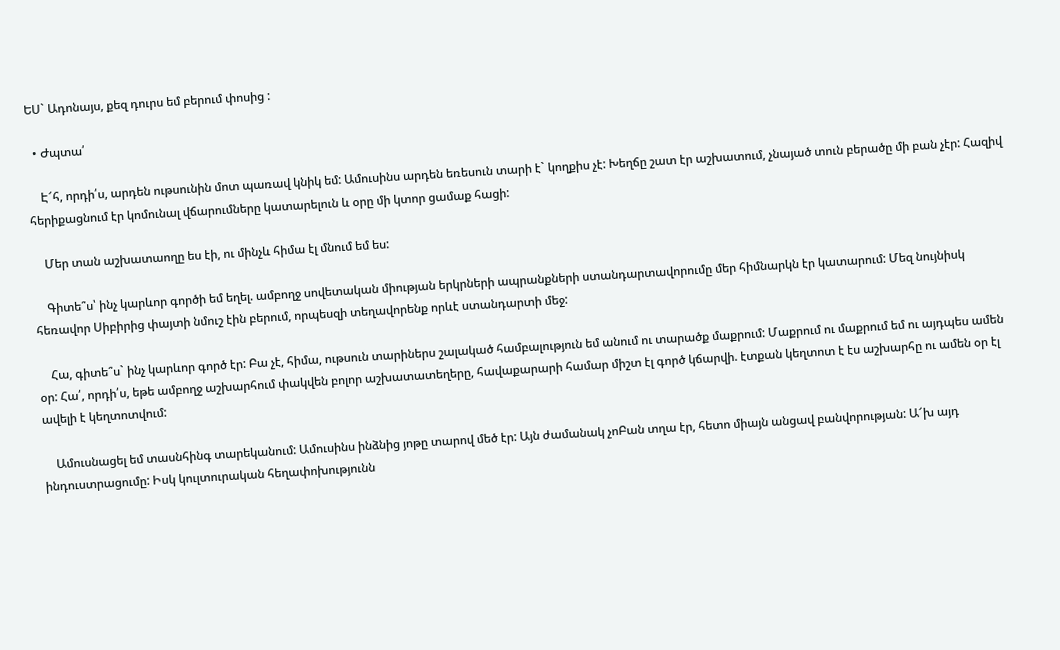ԵՍ` Ադոնայս, քեզ դուրս եմ բերում փոսից :

  • Ժպտա՛

    Է՜հ, որդի՛ս, արդեն ութսունին մոտ պառավ կնիկ եմ: Ամուսինս արդեն եռեսուն տարի է` կողքիս չէ: Խեղճը շատ էր աշխատում, չնայած տուն բերածը մի բան չէր: Հազիվ հերիքացնում էր կոմունալ վճարումները կատարելուն և օրը մի կտոր ցամաք հացի:

    Մեր տան աշխատաողը ես էի, ու մինչև հիմա էլ մնում եմ ես:

    Գիտե՞ս՝ ինչ կարևոր գործի եմ եղել. ամբողջ սովետական միության երկրների ապրանքների ստանդարտավորումը մեր հիմնարկն էր կատարում: Մեզ նույնիսկ հեռավոր Սիբիրից փայտի նմուշ էին բերում, որպեսզի տեղավորենք որևէ ստանդարտի մեջ:

    Հա, գիտե՞ս` ինչ կարևոր գործ էր: Բա չէ, հիմա, ութսուն տարիներս շալակած համբալություն եմ անում ու տարածք մաքրում: Մաքրում ու մաքրում եմ ու այդպես ամեն օր: Հա՛, որդի՛ս, եթե ամբողջ աշխարհում փակվեն բոլոր աշխատատեղերը, հավաքարարի համար միշտ էլ գործ կճարվի. էտքան կեղտոտ է էս աշխարհը ու ամեն օր էլ ավելի է կեղտոտվում:

    Ամուսնացել եմ տասնհինգ տարեկանում: Ամուսինս ինձնից յոթը տարով մեծ էր: Այն ժամանակ չոԲան տղա էր, հետո միայն անցավ բանվորության: Ա՜խ այդ ինդուստրացումը: Իսկ կուլտուրական հեղափոխությունն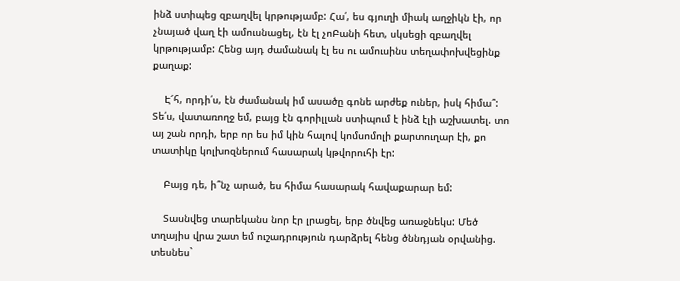ինձ ստիպեց զբաղվել կրթությամբ: Հա՛, ես գյուղի միակ աղջիկն էի, որ չնայած վաղ էի ամուսնացել, էն էլ չոԲանի հետ, սկսեցի զբաղվել կրթությամբ: Հենց այդ ժամանակ էլ ես ու ամուսինս տեղափոխվեցինք քաղաք:

    Է՜հ, որդի՛ս, էն ժամանակ իմ ասածը գոնե արժեք ուներ, իսկ հիմա՞: Տե՛ս, վատառողջ եմ, բայց էն գորիլլան ստիպում է ինձ էլի աշխատել. տո այ շան որդի, երբ որ ես իմ կին հալով կոմսոմոլի քարտուղար էի, քո տատիկը կոլխոզներում հասարակ կթվորուհի էր:

    Բայց դե, ի՞նչ արած, ես հիմա հասարակ հավաքարար եմ:

    Տասնվեց տարեկանս նոր էր լրացել, երբ ծնվեց առաջնեկս: Մեծ տղայիս վրա շատ եմ ուշադրություն դարձրել հենց ծննդյան օրվանից. տեսնես`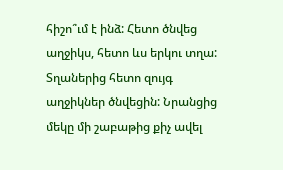հիշո՞ւմ է ինձ: Հետո ծնվեց աղջիկս, հետո ևս երկու տղա: Տղաներից հետո զույգ աղջիկներ ծնվեցին: Նրանցից մեկը մի շաբաթից քիչ ավել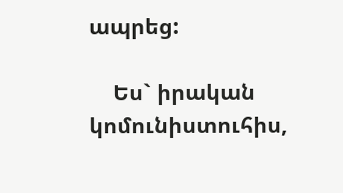ապրեց:

    Ես` իրական կոմունիստուհիս,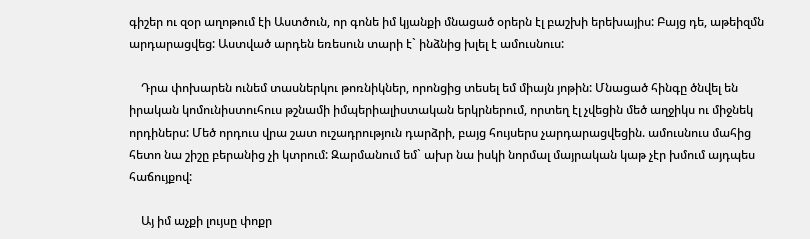գիշեր ու զօր աղոթում էի Աստծուն, որ գոնե իմ կյանքի մնացած օրերն էլ բաշխի երեխայիս: Բայց դե, աթեիզմն արդարացվեց: Աստված արդեն եռեսուն տարի է` ինձնից խլել է ամուսնուս:

    Դրա փոխարեն ունեմ տասներկու թոռնիկներ, որոնցից տեսել եմ միայն յոթին: Մնացած հինգը ծնվել են իրական կոմունիստուհուս թշնամի իմպերիալիստական երկրներում, որտեղ էլ չվեցին մեծ աղջիկս ու միջնեկ որդիներս: Մեծ որդուս վրա շատ ուշադրություն դարձրի, բայց հույսերս չարդարացվեցին. ամուսնուս մահից հետո նա շիշը բերանից չի կտրում: Զարմանում եմ` ախր նա իսկի նորմալ մայրական կաթ չէր խմում այդպես հաճույքով:

    Այ իմ աչքի լույսը փոքր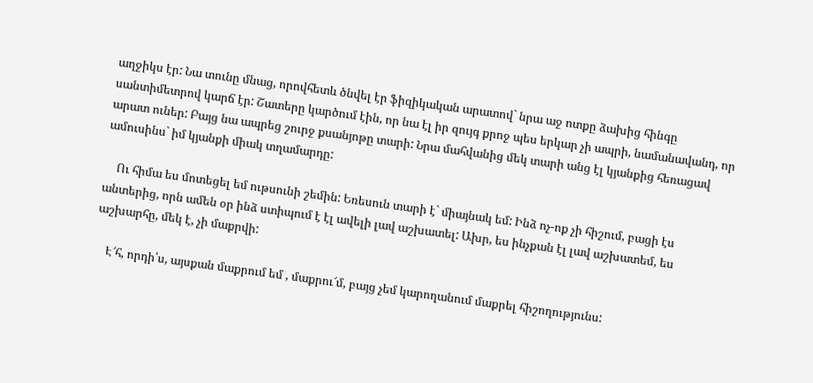աղջիկս էր: Նա տունը մնաց, որովհետև ծնվել էր ֆիզիկական արատով` նրա աջ ոտքը ձախից հինգը սանտիմետրով կարճ էր: Շատերը կարծում էին, որ նա էլ իր զույգ քրոջ պես երկար չի ապրի, նամանավանդ, որ արատ ուներ: Բայց նա ապրեց շուրջ քսանյոթը տարի: Նրա մահվանից մեկ տարի անց էլ կյանքից հեռացավ ամուսինս` իմ կյանքի միակ տղամարդը:

    Ու հիմա ես մոտեցել եմ ութսունի շեմին: Եռեսուն տարի է` միայնակ եմ: Ինձ ոչ-ոք չի հիշում, բացի էս անտերից, որն ամեն օր ինձ ստիպում է էլ ավելի լավ աշխատել: Ախր, ես ինչքան էլ լավ աշխատեմ, ես աշխարհը, մեկ է, չի մաքրվի:

    Է՜հ, որդի՛ս, այսքան մաքրում եմ , մաքրու՜մ, բայց չեմ կարողանում մաքրել հիշողությունս: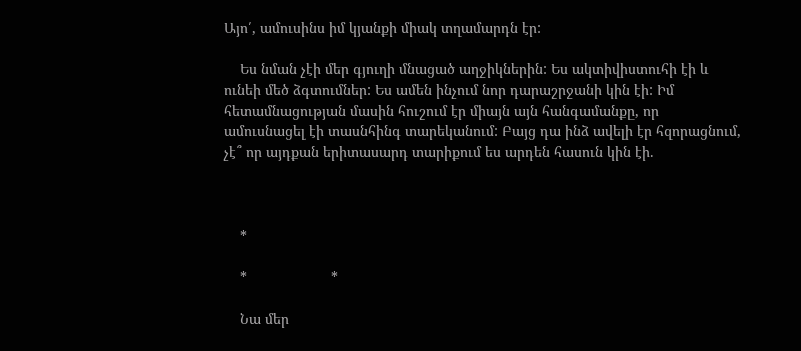Այո՛, ամուսինս իմ կյանքի միակ տղամարդն էր:

    Ես նման չէի մեր գյուղի մնացած աղջիկներին: Ես ակտիվիստուհի էի և ունեի մեծ ձգտումներ: Ես ամեն ինչում նոր դարաշրջանի կին էի: Իմ հետամնացության մասին հուշում էր միայն այն հանգամանքը, որ ամուսնացել էի տասնհինգ տարեկանում: Բայց դա ինձ ավելի էր հզորացնում, չէ՞ որ այդքան երիտասարդ տարիքում ես արդեն հասուն կին էի.



    *

    *                     *

    Նա մեր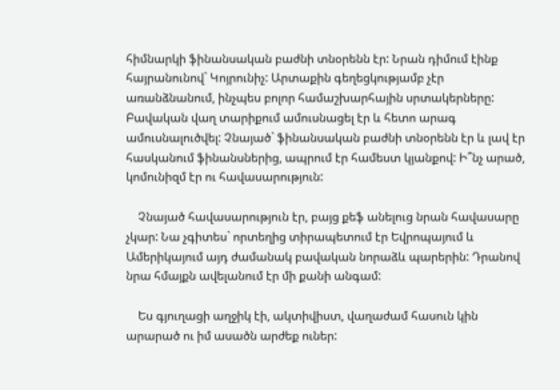հիմնարկի ֆինանսական բաժնի տնօրենն էր: Նրան դիմում էինք հայրանունով` Կոյրունիչ: Արտաքին գեղեցկությամբ չէր առանձնանում, ինչպես բոլոր համաշխարհային սրտակերները: Բավական վաղ տարիքում ամուսնացել էր և հետո արագ ամուսնալուծվել: Չնայած` ֆինանսական բաժնի տնօրենն էր և լավ էր հասկանում ֆինանսներից, ապրում էր համեստ կյանքով: Ի՞նչ արած, կոմունիզմ էր ու հավասարություն:

    Չնայած հավասարություն էր, բայց քեֆ անելուց նրան հավասարը չկար: Նա չգիտես` որտեղից տիրապետում էր Եվրոպայում և Ամերիկայում այդ ժամանակ բավական նորաձև պարերին: Դրանով նրա հմայքն ավելանում էր մի քանի անգամ:

    Ես գյուղացի աղջիկ էի, ակտիվիստ, վաղաժամ հասուն կին արարած ու իմ ասածն արժեք ուներ: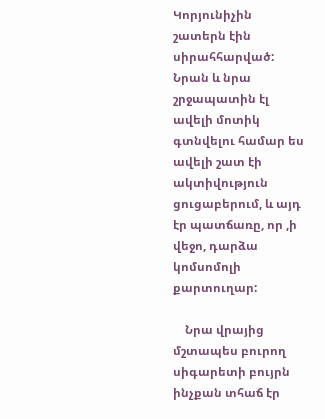Կորյունիչին շատերն էին սիրահհարված: Նրան և նրա շրջապատին էլ ավելի մոտիկ գտնվելու համար ես ավելի շատ էի ակտիվություն ցուցաբերում, և այդ էր պատճառը, որ ,ի վեջո, դարձա կոմսոմոլի քարտուղար:

    Նրա վրայից մշտապես բուրող սիգարետի բույրն ինչքան տհաճ էր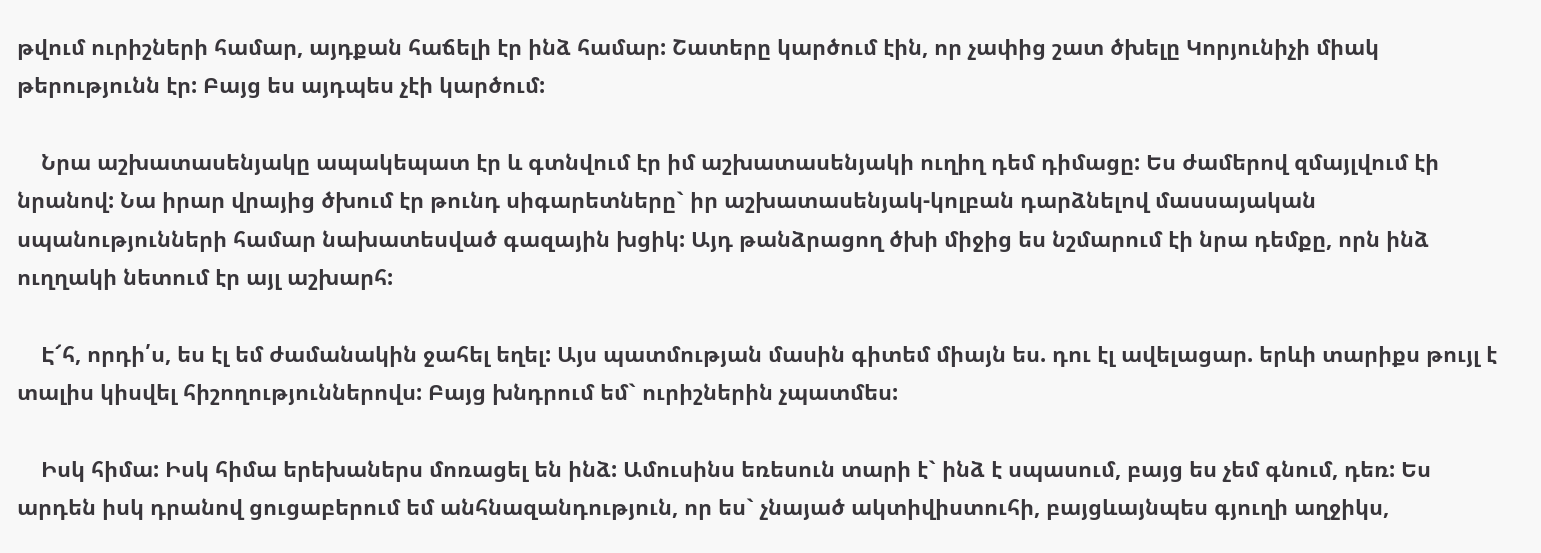թվում ուրիշների համար, այդքան հաճելի էր ինձ համար: Շատերը կարծում էին, որ չափից շատ ծխելը Կորյունիչի միակ թերությունն էր: Բայց ես այդպես չէի կարծում:

    Նրա աշխատասենյակը ապակեպատ էր և գտնվում էր իմ աշխատասենյակի ուղիղ դեմ դիմացը: Ես ժամերով զմայլվում էի նրանով: Նա իրար վրայից ծխում էր թունդ սիգարետները` իր աշխատասենյակ-կոլբան դարձնելով մասսայական սպանությունների համար նախատեսված գազային խցիկ: Այդ թանձրացող ծխի միջից ես նշմարում էի նրա դեմքը, որն ինձ ուղղակի նետում էր այլ աշխարհ:

    Է՜հ, որդի՛ս, ես էլ եմ ժամանակին ջահել եղել: Այս պատմության մասին գիտեմ միայն ես. դու էլ ավելացար. երևի տարիքս թույլ է տալիս կիսվել հիշողություններովս: Բայց խնդրում եմ` ուրիշներին չպատմես:

    Իսկ հիմա: Իսկ հիմա երեխաներս մոռացել են ինձ: Ամուսինս եռեսուն տարի է` ինձ է սպասում, բայց ես չեմ գնում, դեռ: Ես արդեն իսկ դրանով ցուցաբերում եմ անհնազանդություն, որ ես` չնայած ակտիվիստուհի, բայցևայնպես գյուղի աղջիկս,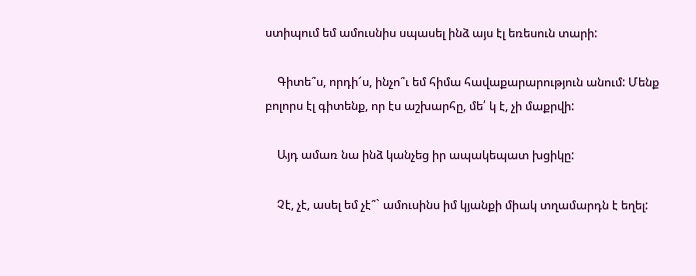ստիպում եմ ամուսնիս սպասել ինձ այս էլ եռեսուն տարի:

    Գիտե՞ս, որդի՜ս, ինչո՞ւ եմ հիմա հավաքարարություն անում: Մենք բոլորս էլ գիտենք, որ էս աշխարհը, մե՛ կ է, չի մաքրվի:

    Այդ ամառ նա ինձ կանչեց իր ապակեպատ խցիկը:

    Չէ, չէ, ասել եմ չէ՞` ամուսինս իմ կյանքի միակ տղամարդն է եղել: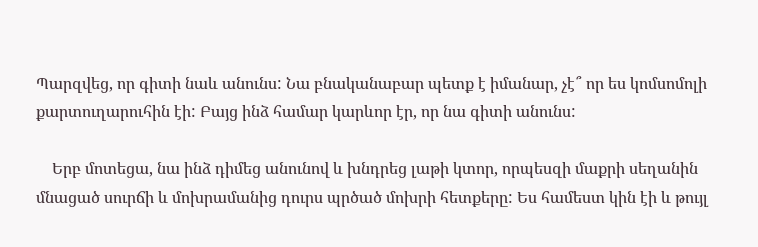Պարզվեց, որ գիտի նաև անունս: Նա բնականաբար պետք է իմանար, չէ՞ որ ես կոմսոմոլի քարտուղարուհին էի: Բայց ինձ համար կարևոր էր, որ նա գիտի անունս:

    Երբ մոտեցա, նա ինձ դիմեց անունով և խնդրեց լաթի կտոր, որպեսզի մաքրի սեղանին մնացած սուրճի և մոխրամանից դուրս պրծած մոխրի հետքերը: Ես համեստ կին էի և թույլ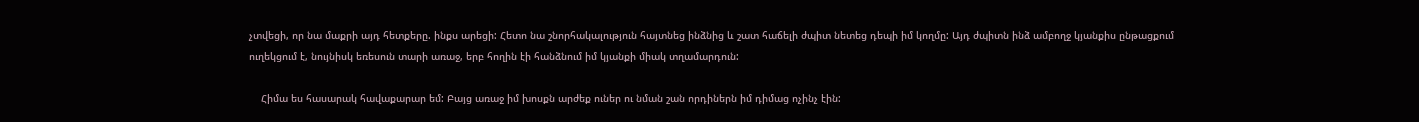չտվեցի, որ նա մաքրի այդ հետքերը. ինքս արեցի: Հետո նա շնորհակալություն հայտնեց ինձնից և շատ հաճելի ժպիտ նետեց դեպի իմ կողմը: Այդ ժպիտն ինձ ամբողջ կյանքիս ընթացքում ուղեկցում է, նույնիսկ եռեսուն տարի առաջ, երբ հողին էի հանձնում իմ կյանքի միակ տղամարդուն:

    Հիմա ես հասարակ հավաքարար եմ: Բայց առաջ իմ խոսքն արժեք ուներ ու նման շան որդիներն իմ դիմաց ոչինչ էին: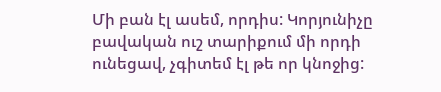Մի բան էլ ասեմ, որդիս: Կորյունիչը բավական ուշ տարիքում մի որդի ունեցավ, չգիտեմ էլ թե որ կնոջից: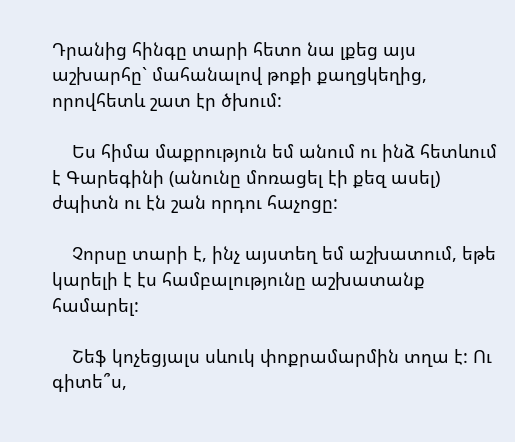Դրանից հինգը տարի հետո նա լքեց այս աշխարհը` մահանալով թոքի քաղցկեղից, որովհետև շատ էր ծխում:

    Ես հիմա մաքրություն եմ անում ու ինձ հետևում է Գարեգինի (անունը մոռացել էի քեզ ասել) ժպիտն ու էն շան որդու հաչոցը:

    Չորսը տարի է, ինչ այստեղ եմ աշխատում, եթե կարելի է էս համբալությունը աշխատանք համարել:

    Շեֆ կոչեցյալս սևուկ փոքրամարմին տղա է: Ու գիտե՞ս,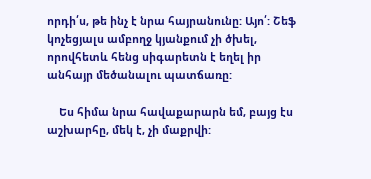որդի՛ս, թե ինչ է նրա հայրանունը: Այո՛: Շեֆ կոչեցյալս ամբողջ կյանքում չի ծխել, որովհետև հենց սիգարետն է եղել իր անհայր մեծանալու պատճառը:

    Ես հիմա նրա հավաքարարն եմ, բայց էս աշխարհը, մեկ է, չի մաքրվի: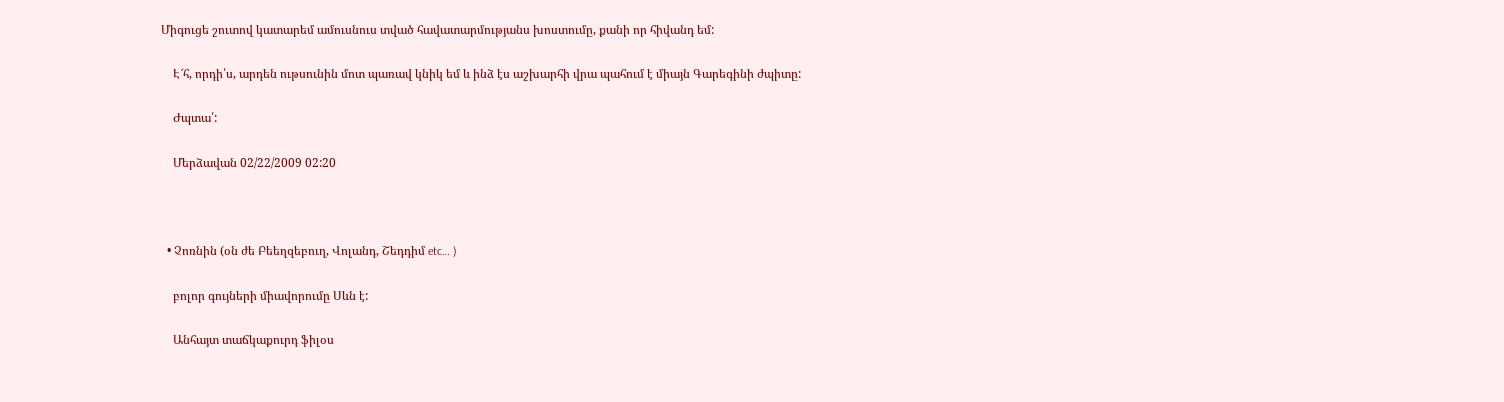Միգուցե շուտով կատարեմ ամուսնուս տված հավատարմությանս խոստումը, քանի որ հիվանդ եմ:

    Է՜հ, որդի՛ս, արդեն ութսունին մոտ պառավ կնիկ եմ և ինձ էս աշխարհի վրա պահում է միայն Գարեգինի ժպիտը:

    Ժպտա՛:

    Մերձավան 02/22/2009 02:20



  • Չոռնին (օն ժե Բեեղզեբուղ, Վոլանդ, Շեդդիմ etc… )

    բոլոր գույների միավորումը Սևն է:

    Անհայտ տաճկաքուրդ ֆիլօս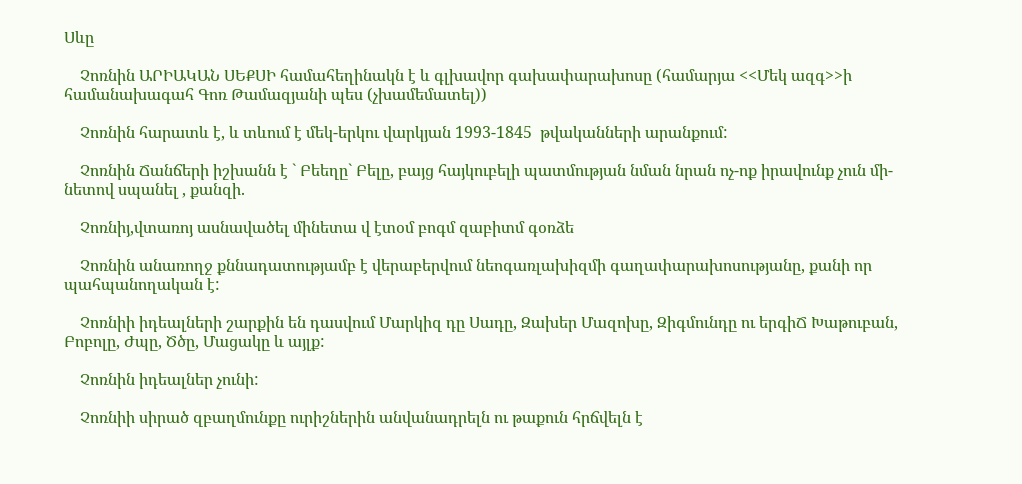Սևը

    Չոռնին ԱՐԻԱԿԱՆ ՍԵՔՍԻ համահեղինակն է և գլխավոր գախափարախոսը (համարյա <<Մեկ ազգ>>ի համանախագահ Գոռ Թամազյանի պես (չխամեմատել))

    Չոռնին հարատև է, և տևում է մեկ-երկու վարկյան 1993-1845  թվականների արանքում:

    Չոռնին Ճանճերի իշխանն է ` Բեեղը` Բելը, բայց հայկուբելի պատմության նման նրան ոչ-ոք իրավունք չուն մի-նետով սպանել , քանզի.

    Չոռնիյ,վտառոյ ասնավածել մինետա վ էտօմ բոգմ զաբիտմ գօռձե

    Չոռնին անառողջ քննադատությամբ է վերաբերվում նեոգառլախիզմի գաղափարախոսությանը, քանի որ պահպանողական է:

    Չոռնիի իդեալների շարքին են դասվում Մարկիզ դը Սադը, Զախեր Մազոխը, Զիգմունդը ու երգիՃ Խաթուբան, Բոբոլը, Ժպը, Ծծը, Մացակը և այլք:

    Չոռնին իդեալներ չունի:

    Չոռնիի սիրած զբաղմունքը ուրիշներին անվանադրելն ու թաքուն հրճվելն է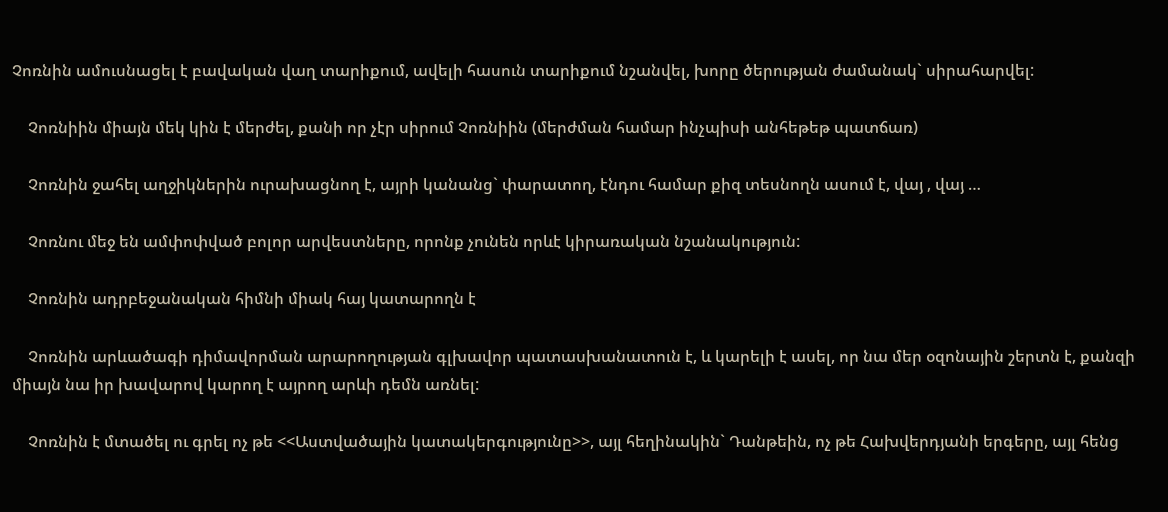Չոռնին ամուսնացել է բավական վաղ տարիքում, ավելի հասուն տարիքում նշանվել, խորը ծերության ժամանակ` սիրահարվել:

    Չոռնիին միայն մեկ կին է մերժել, քանի որ չէր սիրում Չոռնիին (մերժման համար ինչպիսի անհեթեթ պատճառ)

    Չոռնին ջահել աղջիկներին ուրախացնող է, այրի կանանց` փարատող, էնդու համար քիզ տեսնողն ասում է, վայ , վայ …

    Չոռնու մեջ են ամփոփված բոլոր արվեստները, որոնք չունեն որևէ կիրառական նշանակություն:

    Չոռնին ադրբեջանական հիմնի միակ հայ կատարողն է

    Չոռնին արևածագի դիմավորման արարողության գլխավոր պատասխանատուն է, և կարելի է ասել, որ նա մեր օզոնային շերտն է, քանզի միայն նա իր խավարով կարող է այրող արևի դեմն առնել:

    Չոռնին է մտածել ու գրել ոչ թե <<Աստվածային կատակերգությունը>>, այլ հեղինակին` Դանթեին, ոչ թե Հախվերդյանի երգերը, այլ հենց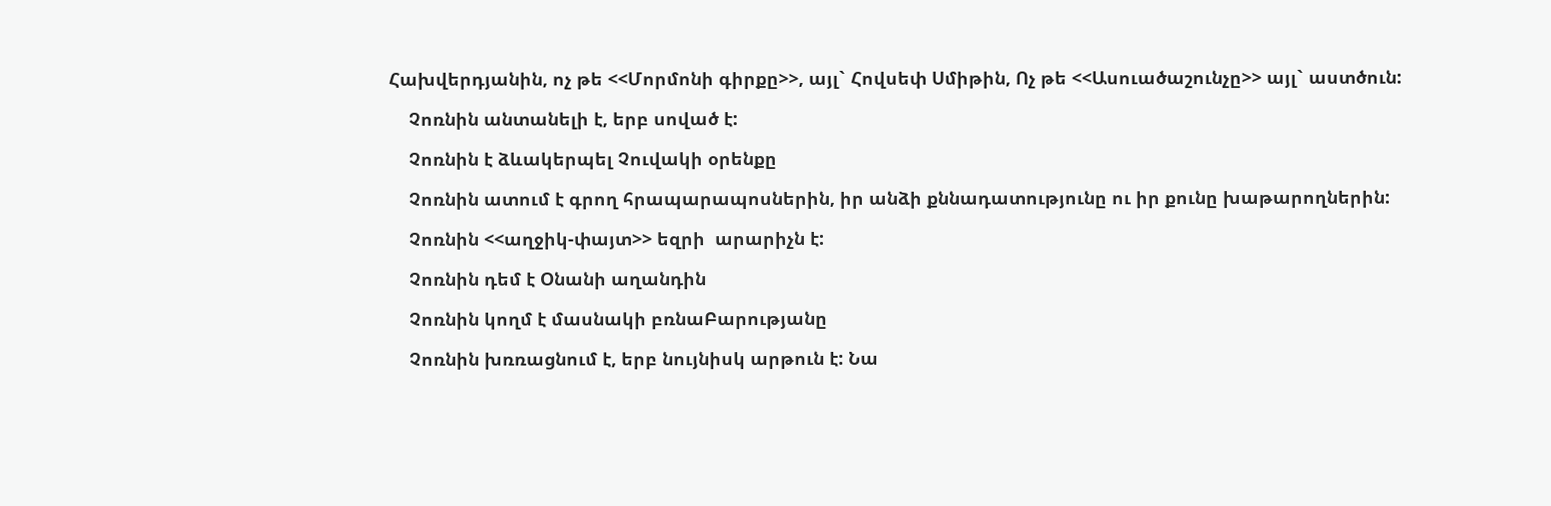Հախվերդյանին, ոչ թե <<Մորմոնի գիրքը>>, այլ` Հովսեփ Սմիթին, Ոչ թե <<Ասուածաշունչը>> այլ` աստծուն:

    Չոռնին անտանելի է, երբ սոված է:

    Չոռնին է ձևակերպել Չուվակի օրենքը

    Չոռնին ատում է գրող հրապարապոսներին, իր անձի քննադատությունը ու իր քունը խաթարողներին:

    Չոռնին <<աղջիկ-փայտ>> եզրի  արարիչն է:

    Չոռնին դեմ է Օնանի աղանդին

    Չոռնին կողմ է մասնակի բռնաԲարությանը

    Չոռնին խռռացնում է, երբ նույնիսկ արթուն է: Նա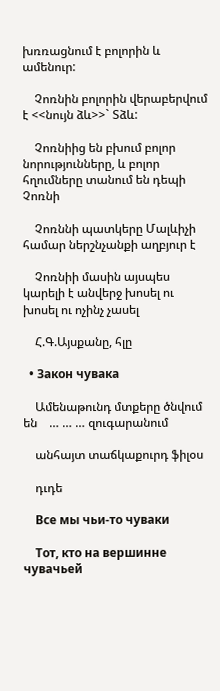խռռացնում է բոլորին և ամենուր:

    Չոռնին բոլորին վերաբերվում է <<նույն ձև>>` Տձև:

    Չոռնիից են բխում բոլոր նորությունները, և բոլոր հղումները տանում են դեպի Չոռնի

    Չոռննի պատկերը Մալևիչի համար ներշնչանքի աղբյուր է

    Չոռնիի մասին այսպես կարելի է անվերջ խոսել ու խոսել ու ոչինչ չասել

    Հ.Գ.Այսքանը, հլը

  • Закон чувака

    Ամենաթունդ մտքերը ծնվում են    … … … զուգարանում

    անհայտ տաճկաքուրդ ֆիլօս

    դւդե

    Все мы чьи-то чуваки

    Тот, кто на вершинне чувачьей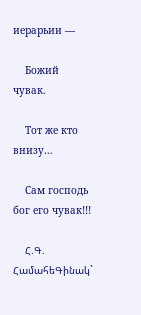иерарьии —

    Божий чувак.

    Тот же кто внизу…

    Сам господь бог его чувак!!!

    Հ.Գ. ՀամահեԳինակ`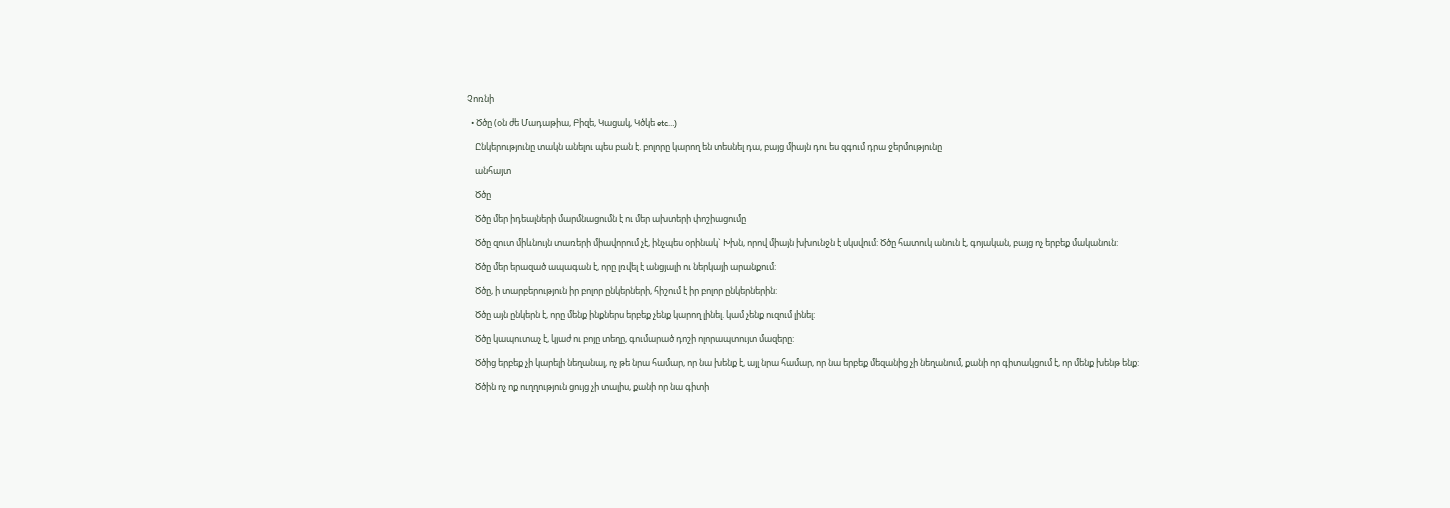Չոռնի

  • Ծծը (օն ժե Մադաթիա, Բիզե, Կացակ, Կծկե etc…)

    Ընկերությունը տակն անելու պես բան է. բոլորը կարող են տեսնել դա, բայց միայն դու ես զգում դրա ջերմությունը

    անհայտ

    Ծծը

    Ծծը մեր իդեալների մարմնացումն է ու մեր ախտերի փոշիացումը

    Ծծը զուտ միևնույն տառերի միավորում չէ, ինչպես օրինակ` Խխն, որով միայն խխունջն է սկսվում: Ծծը հատուկ անուն է, գոյական, բայց ոչ երբեք մականուն:

    Ծծը մեր երազած ապագան է, որը լռվել է անցյալի ու ներկայի արանքում:

    Ծծը, ի տարբերություն իր բոլոր ընկերների, հիշում է իր բոլոր ընկերներին:

    Ծծը այն ընկերն է, որը մենք ինքներս երբեք չենք կարող լինել. կամ չենք ուզում լինել:

    Ծծը կապուտաչ է, կյաժ ու բոյը տեղը, գումարած դոշի ոլորապտույտ մազերը:

    Ծծից երբեք չի կարելի նեղանալ, ոչ թե նրա համար, որ նա խենք է, այլ նրա համար, որ նա երբեք մեզանից չի նեղանում, քանի որ գիտակցում է, որ մենք խենթ ենք:

    Ծծին ոչ ոք ուղղություն ցույց չի տալիս, քանի որ նա գիտի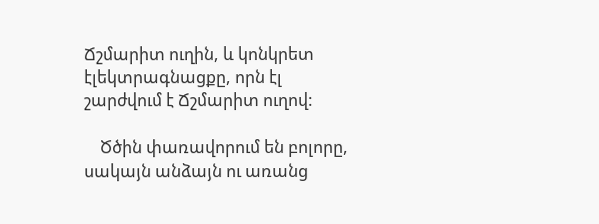Ճշմարիտ ուղին, և կոնկրետ էլեկտրագնացքը, որն էլ շարժվում է Ճշմարիտ ուղով:

    Ծծին փառավորում են բոլորը, սակայն անձայն ու առանց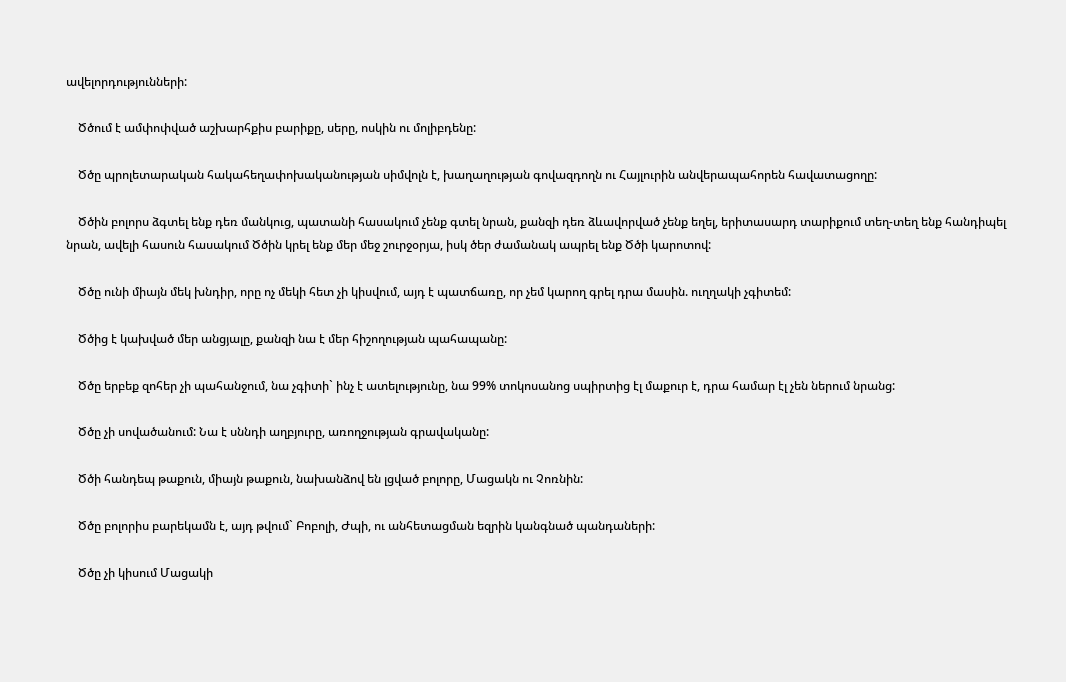ավելորդությունների:

    Ծծում է ամփոփված աշխարհքիս բարիքը, սերը, ոսկին ու մոլիբդենը:

    Ծծը պրոլետարական հակահեղափոխականության սիմվոլն է, խաղաղության գովազդողն ու Հայլուրին անվերապահորեն հավատացողը:

    Ծծին բոլորս ձգտել ենք դեռ մանկուց, պատանի հասակում չենք գտել նրան, քանզի դեռ ձևավորված չենք եղել, երիտասարդ տարիքում տեղ-տեղ ենք հանդիպել նրան, ավելի հասուն հասակում Ծծին կրել ենք մեր մեջ շուրջօրյա, իսկ ծեր ժամանակ ապրել ենք Ծծի կարոտով:

    Ծծը ունի միայն մեկ խնդիր, որը ոչ մեկի հետ չի կիսվում, այդ է պատճառը, որ չեմ կարող գրել դրա մասին. ուղղակի չգիտեմ:

    Ծծից է կախված մեր անցյալը, քանզի նա է մեր հիշողության պահապանը:

    Ծծը երբեք զոհեր չի պահանջում, նա չգիտի` ինչ է ատելությունը, նա 99% տոկոսանոց սպիրտից էլ մաքուր է, դրա համար էլ չեն ներում նրանց:

    Ծծը չի սովածանում: Նա է սննդի աղբյուրը, առողջության գրավականը:

    Ծծի հանդեպ թաքուն, միայն թաքուն, նախանձով են լցված բոլորը, Մացակն ու Չոռնին:

    Ծծը բոլորիս բարեկամն է, այդ թվում` Բոբոլի, Ժպի, ու անհետացման եզրին կանգնած պանդաների:

    Ծծը չի կիսում Մացակի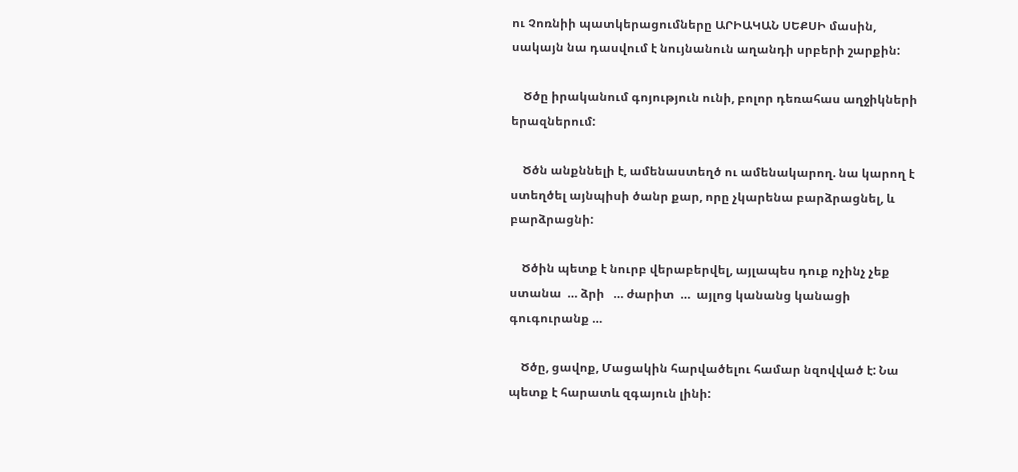ու Չոռնիի պատկերացումները ԱՐԻԱԿԱՆ ՍԵՔՍԻ մասին, սակայն նա դասվում է նույնանուն աղանդի սրբերի շարքին:

    Ծծը իրականում գոյություն ունի, բոլոր դեռահաս աղջիկների երազներում:

    Ծծն անքննելի է, ամենաստեղծ ու ամենակարող. նա կարող է ստեղծել այնպիսի ծանր քար, որը չկարենա բարձրացնել, և բարձրացնի:

    Ծծին պետք է նուրբ վերաբերվել, այլապես դուք ոչինչ չեք ստանա  … ձրի   … ժարիտ  …  այլոց կանանց կանացի գուգուրանք …

    Ծծը, ցավոք, Մացակին հարվածելու համար նզովված է: Նա պետք է հարատև զգայուն լինի: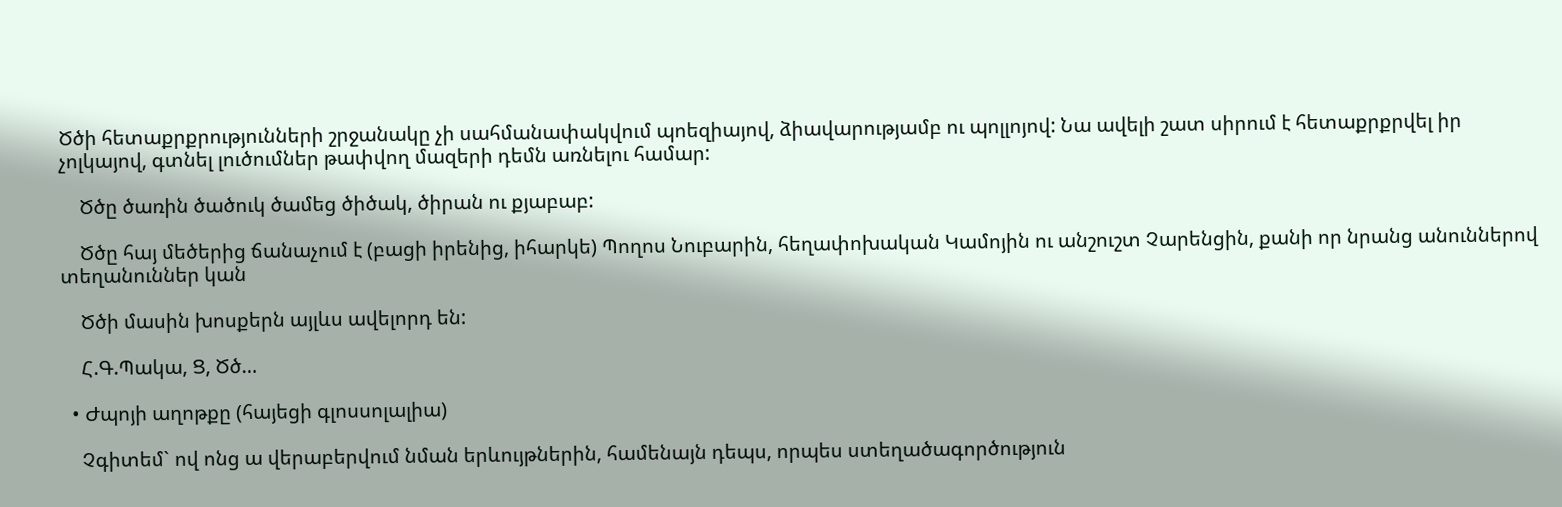Ծծի հետաքրքրությունների շրջանակը չի սահմանափակվում պոեզիայով, ձիավարությամբ ու պոլլոյով: Նա ավելի շատ սիրում է հետաքրքրվել իր չոլկայով, գտնել լուծումներ թափվող մազերի դեմն առնելու համար:

    Ծծը ծառին ծածուկ ծամեց ծիծակ, ծիրան ու քյաբաբ:

    Ծծը հայ մեծերից ճանաչում է (բացի իրենից, իհարկե) Պողոս Նուբարին, հեղափոխական Կամոյին ու անշուշտ Չարենցին, քանի որ նրանց անուններով տեղանուններ կան

    Ծծի մասին խոսքերն այլևս ավելորդ են:

    Հ.Գ.Պակա, Ց, Ծծ…

  • Ժպոյի աղոթքը (հայեցի գլոսսոլալիա)

    Չգիտեմ` ով ոնց ա վերաբերվում նման երևույթներին, համենայն դեպս, որպես ստեղածագործություն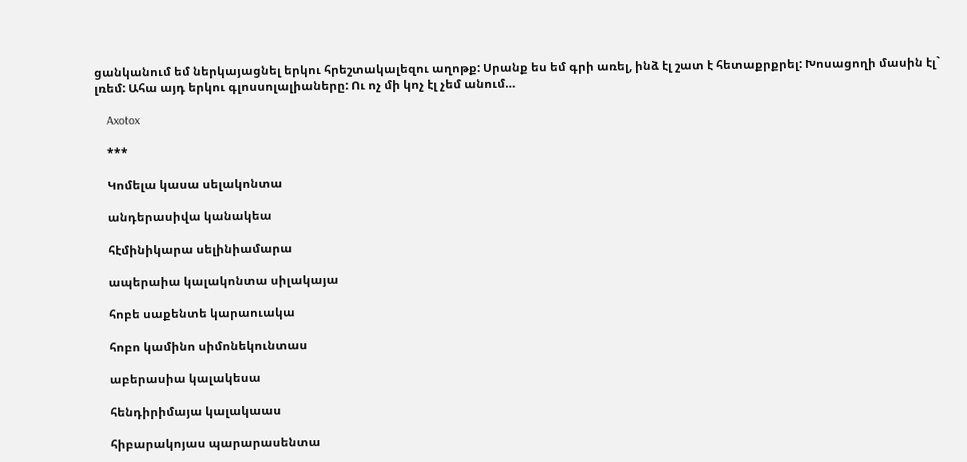ցանկանում եմ ներկայացնել երկու հրեշտակալեզու աղոթք: Սրանք ես եմ գրի առել, ինձ էլ շատ է հետաքրքրել: Խոսացողի մասին էլ` լռեմ: Ահա այդ երկու գլոսսոլալիաները: Ու ոչ մի կոչ էլ չեմ անում…

    Axotox

    ***

    Կոմելա կասա սելակոնտա

    անդերասիվա կանակեա

    հէմինիկարա սելինիամարա

    ապերաիա կալակոնտա սիլակայա

    հոբե սաքենտե կարաուակա

    հոբո կամինո սիմոնեկունտաս

    աբերասիա կալակեսա

    հենդիրիմայա կալակաաս

    հիբարակոյաս պարարասենտա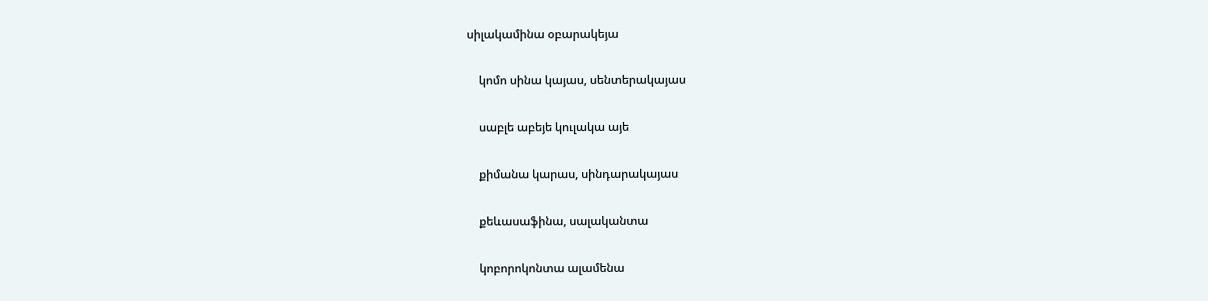սիլակամինա օբարակեյա

    կոմո սինա կայաս, սենտերակայաս

    սաբլե աբեյե կուլակա այե

    քիմանա կարաս, սինդարակայաս

    քեևասաֆինա, սալականտա

    կոբորոկոնտա ալամենա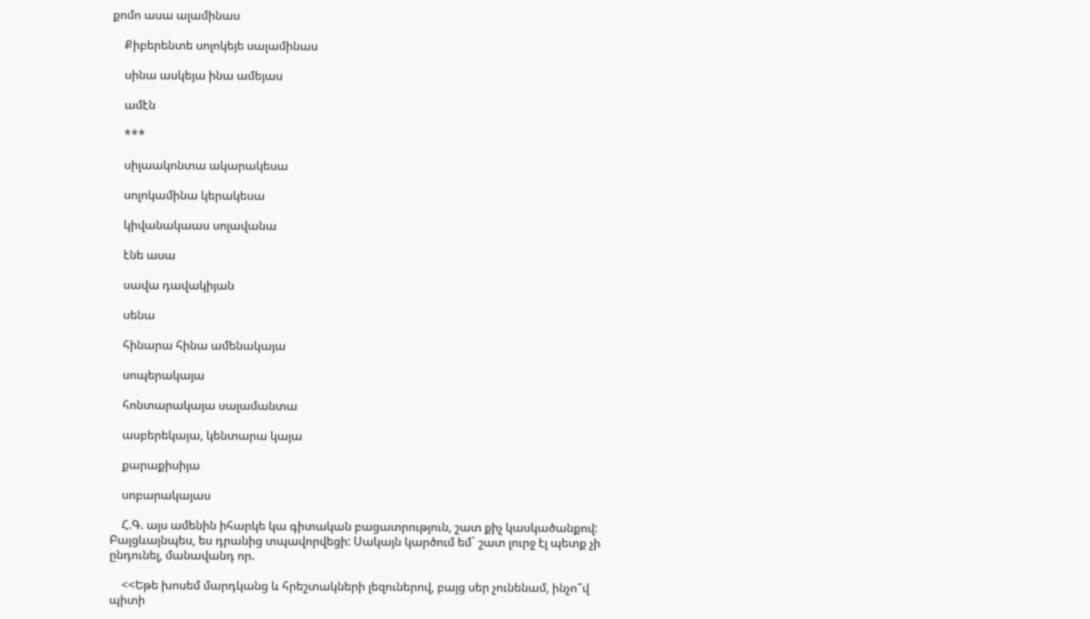քոմո ասա ալամինաս

    Քիբերենտե սոլոկեյե սալամինաս

    սինա ասկեյա ինա ամեյաս

    ամէն

    ***

    սիլաակոնտա ակարակեսա

    սոլոկամինա կերակեսա

    կիվանակաաս սոլավանա

    էնե ասա

    սավա դավակիյան

    սենա

    հինարա հինա ամենակայա

    սոպերակայա

    հոնտարակայա սալամանտա

    ասբերեկայա, կենտարա կայա

    քարաքիսիյա

    սոբարակայաս

    Հ.Գ. այս ամենին իհարկե կա գիտական բացատրություն, շատ քիչ կասկածանքով: Բայցևայնպես, ես դրանից տպավորվեցի: Սակայն կարծում եմ` շատ լուրջ էլ պետք չի ընդունել, մանավանդ որ.

    <<Եթե խոսեմ մարդկանց և հրեշտակների լեզուներով, բայց սեր չունենամ, ինչո՞վ պիտի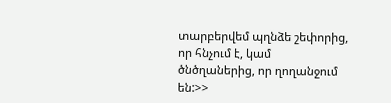տարբերվեմ պղնձե շեփորից, որ հնչում է, կամ ծնծղաներից, որ ղողանջում են:>>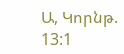Ա, Կորնթ. 13:1